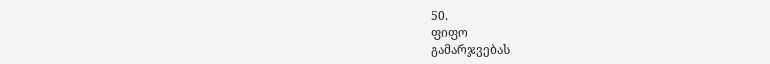50.
ფიფო
გამარჯვებას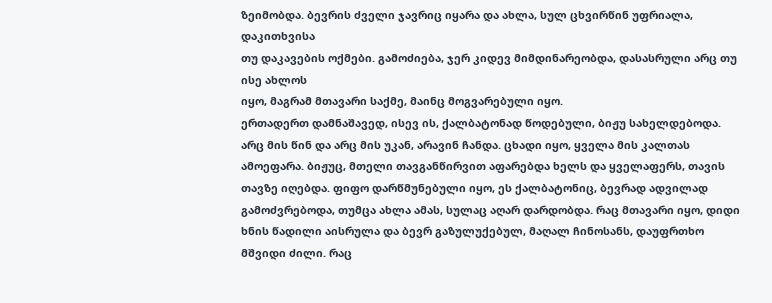ზეიმობდა. ბევრის ძველი ჯავრიც იყარა და ახლა, სულ ცხვირწინ უფრიალა, დაკითხვისა
თუ დაკავების ოქმები. გამოძიება, ჯერ კიდევ მიმდინარეობდა, დასასრული არც თუ ისე ახლოს
იყო, მაგრამ მთავარი საქმე, მაინც მოგვარებული იყო.
ერთადერთ დამნაშავედ, ისევ ის, ქალბატონად წოდებული, ბიჟუ სახელდებოდა. არც მის წინ და არც მის უკან, არავინ ჩანდა. ცხადი იყო, ყველა მის კალთას ამოეფარა. ბიჟუც, მთელი თავგანწირვით აფარებდა ხელს და ყველაფერს, თავის თავზე იღებდა. ფიფო დარწმუნებული იყო, ეს ქალბატონიც, ბევრად ადვილად გამოძვრებოდა, თუმცა ახლა ამას, სულაც აღარ დარდობდა. რაც მთავარი იყო, დიდი ხნის წადილი აისრულა და ბევრ გაზულუქებულ, მაღალ ჩინოსანს, დაუფრთხო მშვიდი ძილი. რაც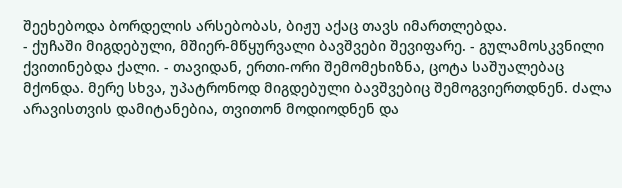შეეხებოდა ბორდელის არსებობას, ბიჟუ აქაც თავს იმართლებდა.
- ქუჩაში მიგდებული, მშიერ-მწყურვალი ბავშვები შევიფარე. - გულამოსკვნილი ქვითინებდა ქალი. - თავიდან, ერთი-ორი შემომეხიზნა, ცოტა საშუალებაც მქონდა. მერე სხვა, უპატრონოდ მიგდებული ბავშვებიც შემოგვიერთდნენ. ძალა არავისთვის დამიტანებია, თვითონ მოდიოდნენ და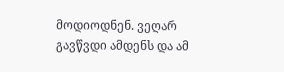მოდიოდნენ. ვეღარ გავწვდი ამდენს და ამ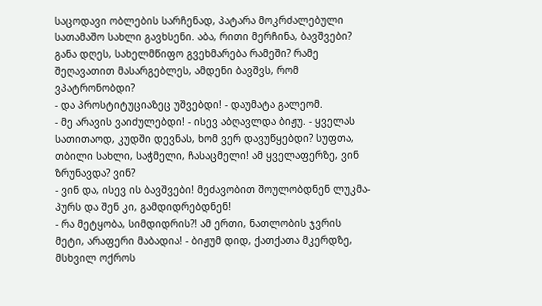საცოდავი ობლების სარჩენად, პატარა მოკრძალებული სათამაშო სახლი გავხსენი. აბა, რითი მერჩინა, ბავშვები? განა დღეს, სახელმწიფო გვეხმარება რამეში? რამე შეღავათით მასარგებლეს, ამდენი ბავშვს, რომ ვპატრონობდი?
- და პროსტიტუციაზეც უშვებდი! - დაუმატა გალეომ.
- მე არავის ვაიძულებდი! - ისევ აბღავლდა ბიჟუ. - ყველას სათითაოდ, კუდში დევნას, ხომ ვერ დავუწყებდი? სუფთა, თბილი სახლი, საჭმელი, ჩასაცმელი! ამ ყველაფერზე, ვინ ზრუნავდა? ვინ?
- ვინ და, ისევ ის ბავშვები! მეძავობით შოულობდნენ ლუკმა-პურს და შენ კი, გამდიდრებდნენ!
- რა მეტყობა, სიმდიდრის?! ამ ერთი, ნათლობის ჯვრის მეტი, არაფერი მაბადია! - ბიჟუმ დიდ, ქათქათა მკერდზე, მსხვილ ოქროს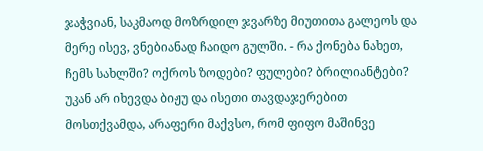ჯაჭვიან, საკმაოდ მოზრდილ ჯვარზე მიუთითა გალეოს და მერე ისევ, ვნებიანად ჩაიდო გულში. - რა ქონება ნახეთ, ჩემს სახლში? ოქროს ზოდები? ფულები? ბრილიანტები?
უკან არ იხევდა ბიჟუ და ისეთი თავდაჯერებით მოსთქვამდა, არაფერი მაქვსო, რომ ფიფო მაშინვე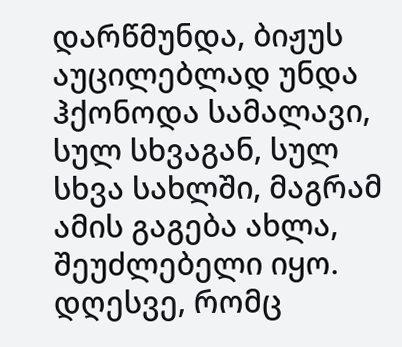დარწმუნდა, ბიჟუს აუცილებლად უნდა ჰქონოდა სამალავი, სულ სხვაგან, სულ სხვა სახლში, მაგრამ ამის გაგება ახლა, შეუძლებელი იყო. დღესვე, რომც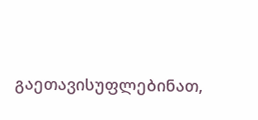გაეთავისუფლებინათ,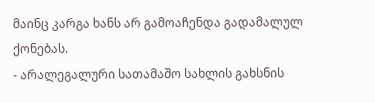მაინც კარგა ხანს არ გამოაჩენდა გადამალულ ქონებას.
- არალეგალური სათამაშო სახლის გახსნის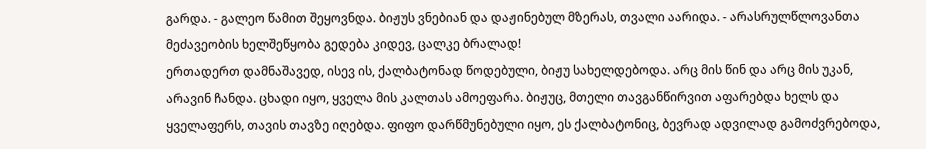გარდა. - გალეო წამით შეყოვნდა. ბიჟუს ვნებიან და დაჟინებულ მზერას, თვალი აარიდა. - არასრულწლოვანთა მეძავეობის ხელშეწყობა გედება კიდევ, ცალკე ბრალად!
ერთადერთ დამნაშავედ, ისევ ის, ქალბატონად წოდებული, ბიჟუ სახელდებოდა. არც მის წინ და არც მის უკან, არავინ ჩანდა. ცხადი იყო, ყველა მის კალთას ამოეფარა. ბიჟუც, მთელი თავგანწირვით აფარებდა ხელს და ყველაფერს, თავის თავზე იღებდა. ფიფო დარწმუნებული იყო, ეს ქალბატონიც, ბევრად ადვილად გამოძვრებოდა,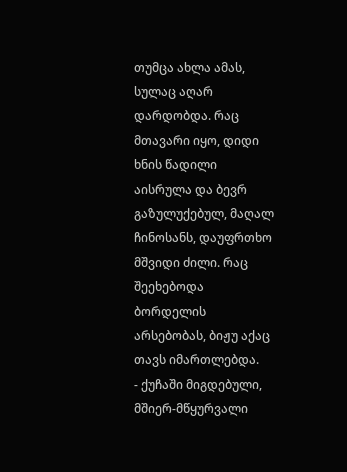თუმცა ახლა ამას, სულაც აღარ დარდობდა. რაც მთავარი იყო, დიდი ხნის წადილი აისრულა და ბევრ გაზულუქებულ, მაღალ ჩინოსანს, დაუფრთხო მშვიდი ძილი. რაც შეეხებოდა ბორდელის არსებობას, ბიჟუ აქაც თავს იმართლებდა.
- ქუჩაში მიგდებული, მშიერ-მწყურვალი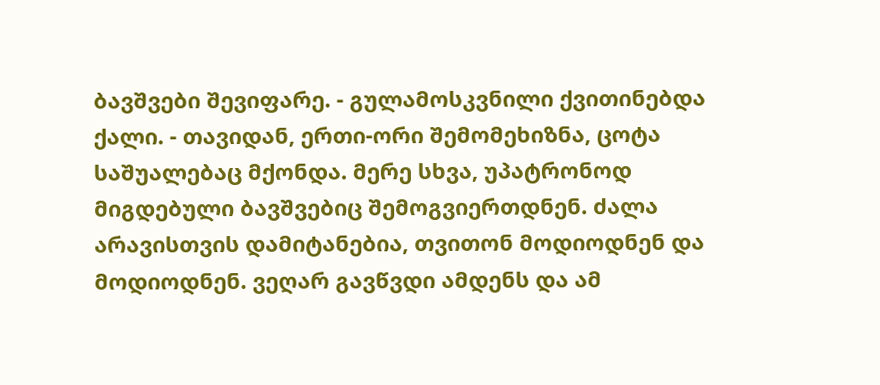ბავშვები შევიფარე. - გულამოსკვნილი ქვითინებდა ქალი. - თავიდან, ერთი-ორი შემომეხიზნა, ცოტა საშუალებაც მქონდა. მერე სხვა, უპატრონოდ მიგდებული ბავშვებიც შემოგვიერთდნენ. ძალა არავისთვის დამიტანებია, თვითონ მოდიოდნენ და მოდიოდნენ. ვეღარ გავწვდი ამდენს და ამ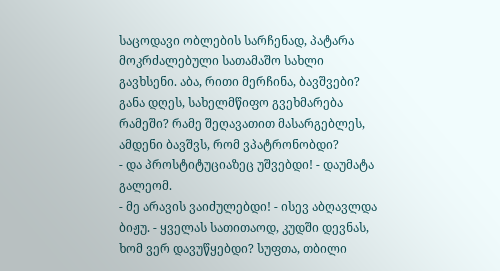საცოდავი ობლების სარჩენად, პატარა მოკრძალებული სათამაშო სახლი გავხსენი. აბა, რითი მერჩინა, ბავშვები? განა დღეს, სახელმწიფო გვეხმარება რამეში? რამე შეღავათით მასარგებლეს, ამდენი ბავშვს, რომ ვპატრონობდი?
- და პროსტიტუციაზეც უშვებდი! - დაუმატა გალეომ.
- მე არავის ვაიძულებდი! - ისევ აბღავლდა ბიჟუ. - ყველას სათითაოდ, კუდში დევნას, ხომ ვერ დავუწყებდი? სუფთა, თბილი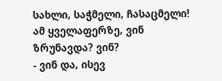სახლი, საჭმელი, ჩასაცმელი! ამ ყველაფერზე, ვინ ზრუნავდა? ვინ?
- ვინ და, ისევ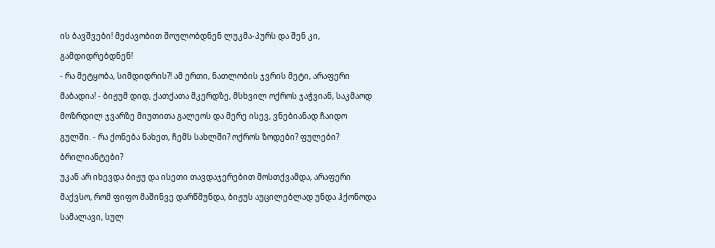ის ბავშვები! მეძავობით შოულობდნენ ლუკმა-პურს და შენ კი, გამდიდრებდნენ!
- რა მეტყობა, სიმდიდრის?! ამ ერთი, ნათლობის ჯვრის მეტი, არაფერი მაბადია! - ბიჟუმ დიდ, ქათქათა მკერდზე, მსხვილ ოქროს ჯაჭვიან, საკმაოდ მოზრდილ ჯვარზე მიუთითა გალეოს და მერე ისევ, ვნებიანად ჩაიდო გულში. - რა ქონება ნახეთ, ჩემს სახლში? ოქროს ზოდები? ფულები? ბრილიანტები?
უკან არ იხევდა ბიჟუ და ისეთი თავდაჯერებით მოსთქვამდა, არაფერი მაქვსო, რომ ფიფო მაშინვე დარწმუნდა, ბიჟუს აუცილებლად უნდა ჰქონოდა სამალავი, სულ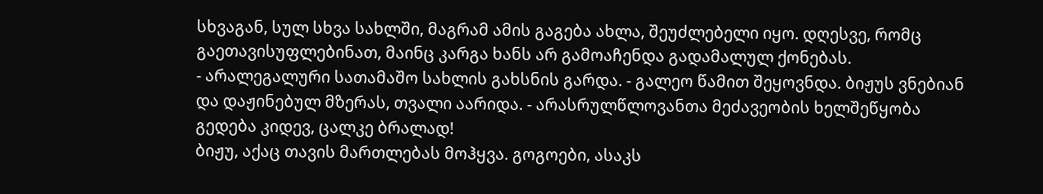სხვაგან, სულ სხვა სახლში, მაგრამ ამის გაგება ახლა, შეუძლებელი იყო. დღესვე, რომც გაეთავისუფლებინათ, მაინც კარგა ხანს არ გამოაჩენდა გადამალულ ქონებას.
- არალეგალური სათამაშო სახლის გახსნის გარდა. - გალეო წამით შეყოვნდა. ბიჟუს ვნებიან და დაჟინებულ მზერას, თვალი აარიდა. - არასრულწლოვანთა მეძავეობის ხელშეწყობა გედება კიდევ, ცალკე ბრალად!
ბიჟუ, აქაც თავის მართლებას მოჰყვა. გოგოები, ასაკს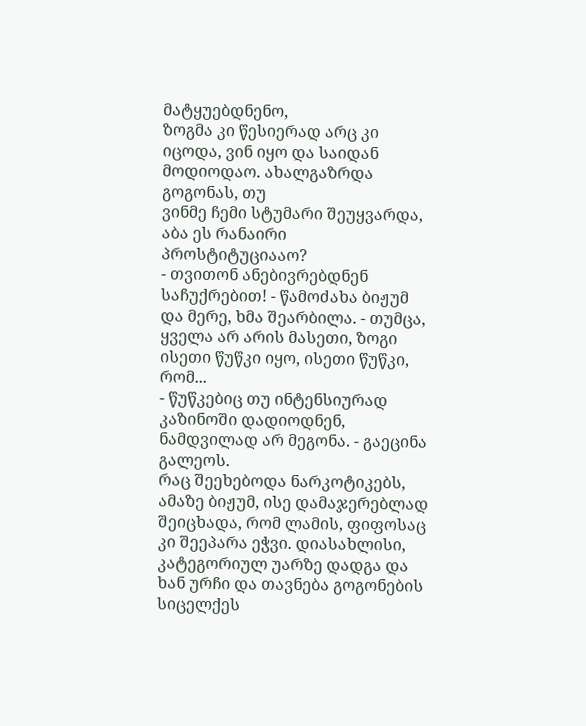მატყუებდნენო,
ზოგმა კი წესიერად არც კი იცოდა, ვინ იყო და საიდან მოდიოდაო. ახალგაზრდა გოგონას, თუ
ვინმე ჩემი სტუმარი შეუყვარდა, აბა ეს რანაირი პროსტიტუციააო?
- თვითონ ანებივრებდნენ საჩუქრებით! - წამოძახა ბიჟუმ და მერე, ხმა შეარბილა. - თუმცა, ყველა არ არის მასეთი, ზოგი ისეთი წუწკი იყო, ისეთი წუწკი, რომ...
- წუწკებიც თუ ინტენსიურად კაზინოში დადიოდნენ, ნამდვილად არ მეგონა. - გაეცინა გალეოს.
რაც შეეხებოდა ნარკოტიკებს, ამაზე ბიჟუმ, ისე დამაჯერებლად შეიცხადა, რომ ლამის, ფიფოსაც კი შეეპარა ეჭვი. დიასახლისი, კატეგორიულ უარზე დადგა და ხან ურჩი და თავნება გოგონების სიცელქეს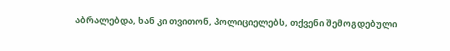აბრალებდა, ხან კი თვითონ, პოლიციელებს, თქვენი შემოგდებული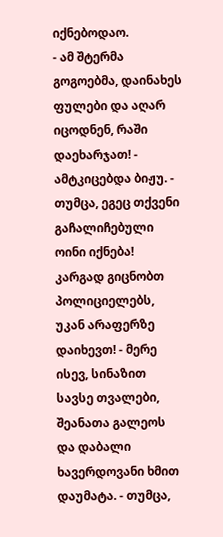იქნებოდაო.
- ამ შტერმა გოგოებმა, დაინახეს ფულები და აღარ იცოდნენ, რაში დაეხარჯათ! - ამტკიცებდა ბიჟუ. - თუმცა, ეგეც თქვენი გაჩალიჩებული ოინი იქნება! კარგად გიცნობთ პოლიციელებს, უკან არაფერზე დაიხევთ! - მერე ისევ, სინაზით სავსე თვალები, შეანათა გალეოს და დაბალი ხავერდოვანი ხმით დაუმატა. - თუმცა,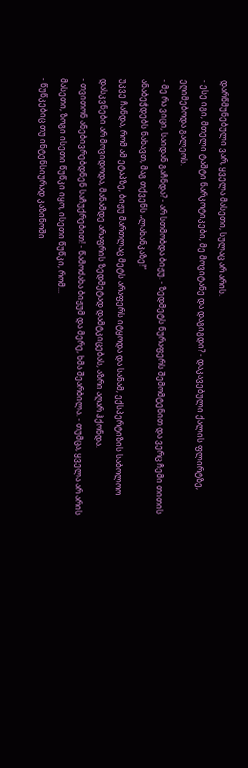დარწმუნებული ვარ, ყველა მასეთი, სულაც არ არის.
- ესე იგი, მთელი ტაშტი ნარკოტიკები, მე მოვიტანე და დაგიგდი? - დაკავებული ქალის ფლირტზე, ეღიმებოდა გალეოს.
- მე რა ვიცი, საიდან გაჩნდა? - არ სთმობდა ბიჟუ. - ზედმეტს ნურაფერს შემომტენით და ვერც ჩემი თითის ანაბეჭდებს ნახავთ, მაგ თქვენს „ლახანკაზე!“
უკვე ჩანდა, რომ ამ ეტაპზე, ბიჟუ მართლაც მეტს არაფერს იტყოდა და სანამ, ექსპერტიზის საბოლოო დასკვნები არ მოვიდოდა, მანამდე არაფრის ზედმეტად დამტკიცებას, აზრი აღარ ჰქონდა.
- თვითონ ანებივრებდნენ საჩუქრებით! - წამოძახა ბიჟუმ და მერე, ხმა შეარბილა. - თუმცა, ყველა არ არის მასეთი, ზოგი ისეთი წუწკი იყო, ისეთი წუწკი, რომ...
- წუწკებიც თუ ინტენსიურად კაზინოში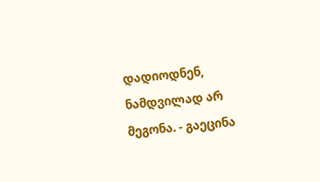დადიოდნენ, ნამდვილად არ მეგონა. - გაეცინა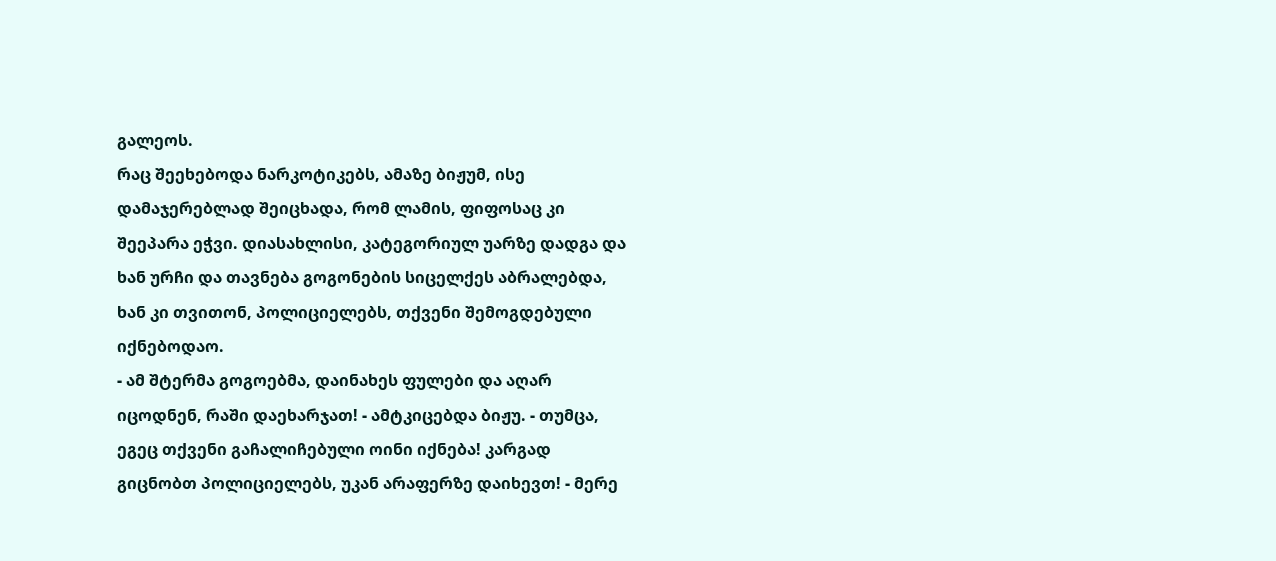გალეოს.
რაც შეეხებოდა ნარკოტიკებს, ამაზე ბიჟუმ, ისე დამაჯერებლად შეიცხადა, რომ ლამის, ფიფოსაც კი შეეპარა ეჭვი. დიასახლისი, კატეგორიულ უარზე დადგა და ხან ურჩი და თავნება გოგონების სიცელქეს აბრალებდა, ხან კი თვითონ, პოლიციელებს, თქვენი შემოგდებული იქნებოდაო.
- ამ შტერმა გოგოებმა, დაინახეს ფულები და აღარ იცოდნენ, რაში დაეხარჯათ! - ამტკიცებდა ბიჟუ. - თუმცა, ეგეც თქვენი გაჩალიჩებული ოინი იქნება! კარგად გიცნობთ პოლიციელებს, უკან არაფერზე დაიხევთ! - მერე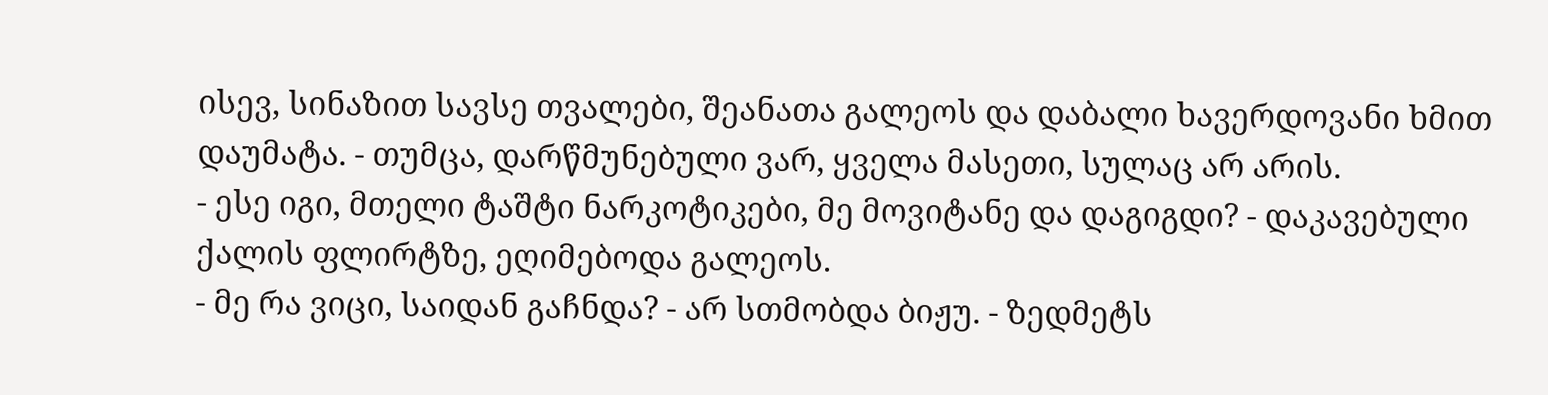ისევ, სინაზით სავსე თვალები, შეანათა გალეოს და დაბალი ხავერდოვანი ხმით დაუმატა. - თუმცა, დარწმუნებული ვარ, ყველა მასეთი, სულაც არ არის.
- ესე იგი, მთელი ტაშტი ნარკოტიკები, მე მოვიტანე და დაგიგდი? - დაკავებული ქალის ფლირტზე, ეღიმებოდა გალეოს.
- მე რა ვიცი, საიდან გაჩნდა? - არ სთმობდა ბიჟუ. - ზედმეტს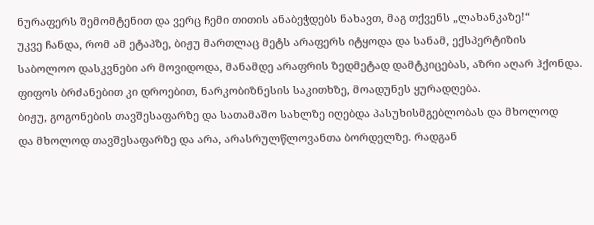ნურაფერს შემომტენით და ვერც ჩემი თითის ანაბეჭდებს ნახავთ, მაგ თქვენს „ლახანკაზე!“
უკვე ჩანდა, რომ ამ ეტაპზე, ბიჟუ მართლაც მეტს არაფერს იტყოდა და სანამ, ექსპერტიზის საბოლოო დასკვნები არ მოვიდოდა, მანამდე არაფრის ზედმეტად დამტკიცებას, აზრი აღარ ჰქონდა.
ფიფოს ბრძანებით კი დროებით, ნარკობიზნესის საკითხზე, მოადუნეს ყურადღება.
ბიჟუ, გოგონების თავშესაფარზე და სათამაშო სახლზე იღებდა პასუხისმგებლობას და მხოლოდ
და მხოლოდ თავშესაფარზე და არა, არასრულწლოვანთა ბორდელზე. რადგან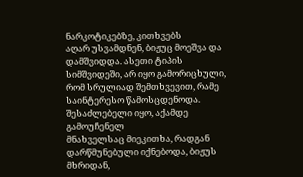ნარკოტიკებზე, კითხვებს
აღარ უსვამდნენ, ბიჟუც მოეშვა და დამშვიდდა. ასეთი ტიპის სიმშვიდეში, არ იყო გამორიცხული,
რომ სრულიად შემთხვევით, რამე საინტერესო წამოსცდენოდა. შესაძლებელი იყო, აქამდე გამოუჩენელ
მნახველსაც მიეკითხა, რადგან დარწმუნებული იქნებოდა, ბიჟუს მხრიდან,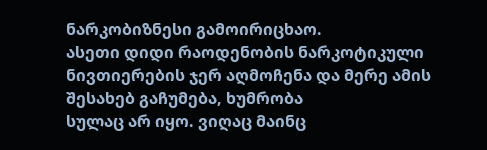ნარკობიზნესი გამოირიცხაო.
ასეთი დიდი რაოდენობის ნარკოტიკული ნივთიერების ჯერ აღმოჩენა და მერე ამის შესახებ გაჩუმება, ხუმრობა
სულაც არ იყო. ვიღაც მაინც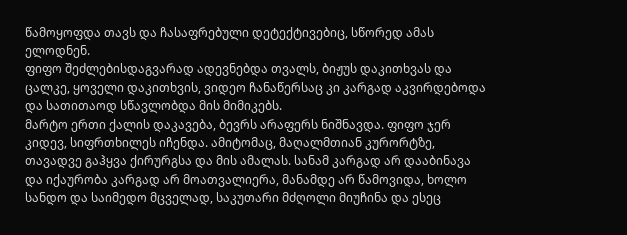წამოყოფდა თავს და ჩასაფრებული დეტექტივებიც, სწორედ ამას ელოდნენ.
ფიფო შეძლებისდაგვარად ადევნებდა თვალს, ბიჟუს დაკითხვას და ცალკე, ყოველი დაკითხვის, ვიდეო ჩანაწერსაც კი კარგად აკვირდებოდა და სათითაოდ სწავლობდა მის მიმიკებს.
მარტო ერთი ქალის დაკავება, ბევრს არაფერს ნიშნავდა. ფიფო ჯერ კიდევ, სიფრთხილეს იჩენდა. ამიტომაც, მაღალმთიან კურორტზე, თავადვე გაჰყვა ქირურგსა და მის ამალას. სანამ კარგად არ დააბინავა და იქაურობა კარგად არ მოათვალიერა, მანამდე არ წამოვიდა, ხოლო სანდო და საიმედო მცველად, საკუთარი მძღოლი მიუჩინა და ესეც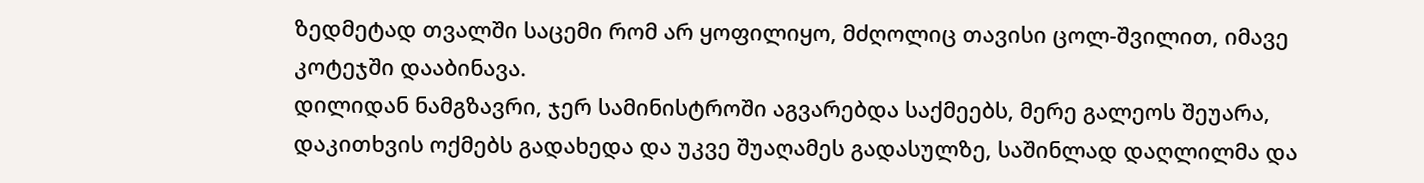ზედმეტად თვალში საცემი რომ არ ყოფილიყო, მძღოლიც თავისი ცოლ-შვილით, იმავე კოტეჯში დააბინავა.
დილიდან ნამგზავრი, ჯერ სამინისტროში აგვარებდა საქმეებს, მერე გალეოს შეუარა, დაკითხვის ოქმებს გადახედა და უკვე შუაღამეს გადასულზე, საშინლად დაღლილმა და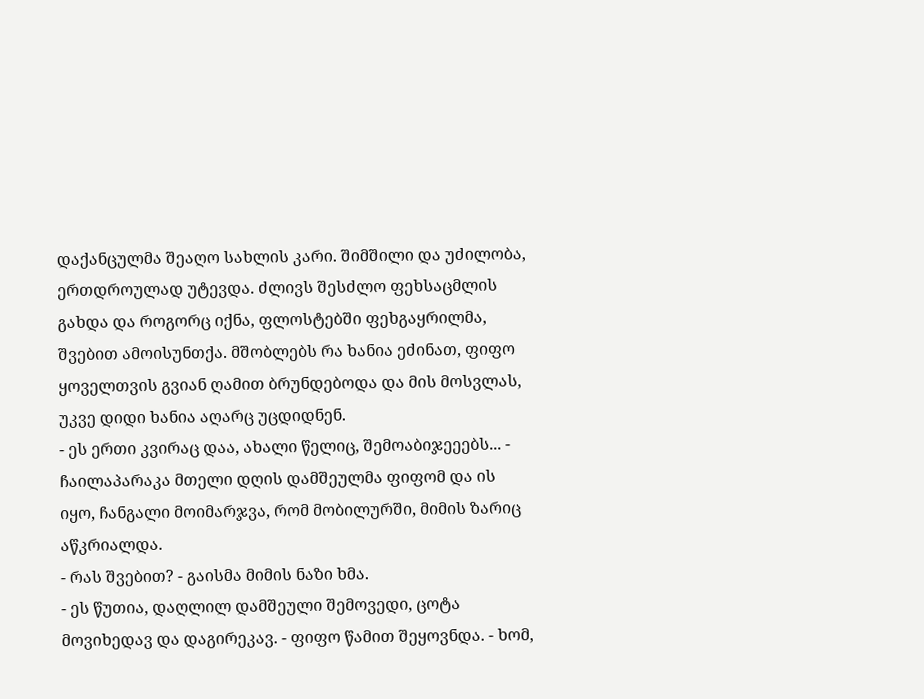დაქანცულმა შეაღო სახლის კარი. შიმშილი და უძილობა, ერთდროულად უტევდა. ძლივს შესძლო ფეხსაცმლის გახდა და როგორც იქნა, ფლოსტებში ფეხგაყრილმა, შვებით ამოისუნთქა. მშობლებს რა ხანია ეძინათ, ფიფო ყოველთვის გვიან ღამით ბრუნდებოდა და მის მოსვლას, უკვე დიდი ხანია აღარც უცდიდნენ.
- ეს ერთი კვირაც დაა, ახალი წელიც, შემოაბიჯეეებს... - ჩაილაპარაკა მთელი დღის დამშეულმა ფიფომ და ის იყო, ჩანგალი მოიმარჯვა, რომ მობილურში, მიმის ზარიც აწკრიალდა.
- რას შვებით? - გაისმა მიმის ნაზი ხმა.
- ეს წუთია, დაღლილ დამშეული შემოვედი, ცოტა მოვიხედავ და დაგირეკავ. - ფიფო წამით შეყოვნდა. - ხომ,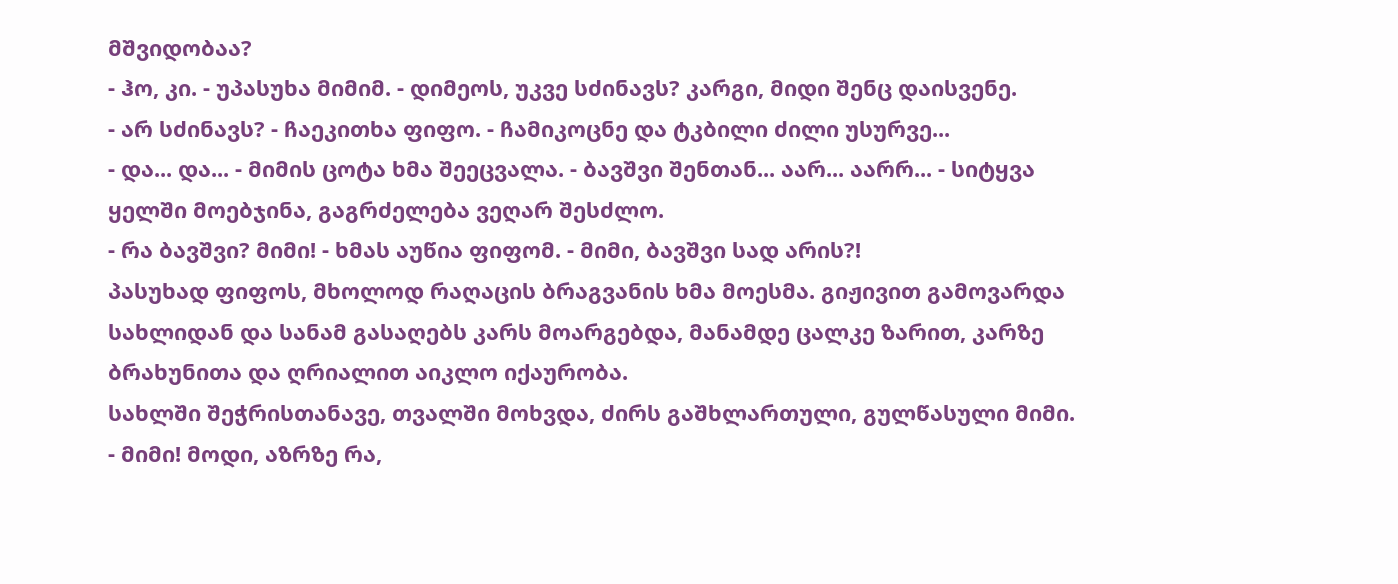მშვიდობაა?
- ჰო, კი. - უპასუხა მიმიმ. - დიმეოს, უკვე სძინავს? კარგი, მიდი შენც დაისვენე.
- არ სძინავს? - ჩაეკითხა ფიფო. - ჩამიკოცნე და ტკბილი ძილი უსურვე...
- და... და... - მიმის ცოტა ხმა შეეცვალა. - ბავშვი შენთან... აარ... აარრ... - სიტყვა ყელში მოებჯინა, გაგრძელება ვეღარ შესძლო.
- რა ბავშვი? მიმი! - ხმას აუწია ფიფომ. - მიმი, ბავშვი სად არის?!
პასუხად ფიფოს, მხოლოდ რაღაცის ბრაგვანის ხმა მოესმა. გიჟივით გამოვარდა სახლიდან და სანამ გასაღებს კარს მოარგებდა, მანამდე ცალკე ზარით, კარზე ბრახუნითა და ღრიალით აიკლო იქაურობა.
სახლში შეჭრისთანავე, თვალში მოხვდა, ძირს გაშხლართული, გულწასული მიმი.
- მიმი! მოდი, აზრზე რა,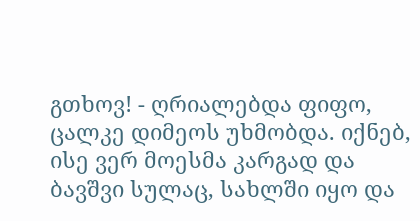გთხოვ! - ღრიალებდა ფიფო, ცალკე დიმეოს უხმობდა. იქნებ, ისე ვერ მოესმა კარგად და ბავშვი სულაც, სახლში იყო და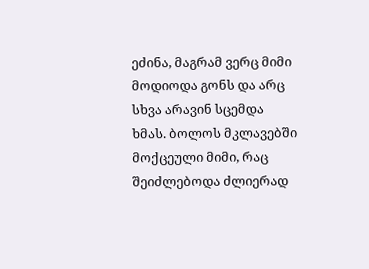ეძინა, მაგრამ ვერც მიმი მოდიოდა გონს და არც სხვა არავინ სცემდა ხმას. ბოლოს მკლავებში მოქცეული მიმი, რაც შეიძლებოდა ძლიერად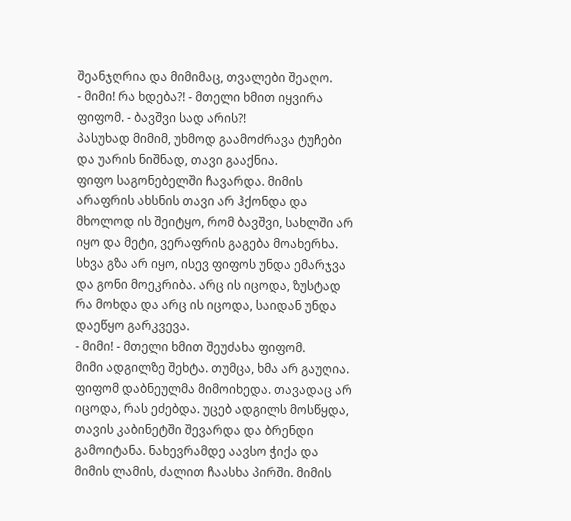შეანჯღრია და მიმიმაც, თვალები შეაღო.
- მიმი! რა ხდება?! - მთელი ხმით იყვირა ფიფომ. - ბავშვი სად არის?!
პასუხად მიმიმ, უხმოდ გაამოძრავა ტუჩები და უარის ნიშნად, თავი გააქნია.
ფიფო საგონებელში ჩავარდა. მიმის არაფრის ახსნის თავი არ ჰქონდა და მხოლოდ ის შეიტყო, რომ ბავშვი, სახლში არ იყო და მეტი, ვერაფრის გაგება მოახერხა.
სხვა გზა არ იყო, ისევ ფიფოს უნდა ემარჯვა და გონი მოეკრიბა. არც ის იცოდა, ზუსტად რა მოხდა და არც ის იცოდა, საიდან უნდა დაეწყო გარკვევა.
- მიმი! - მთელი ხმით შეუძახა ფიფომ.
მიმი ადგილზე შეხტა. თუმცა, ხმა არ გაუღია.
ფიფომ დაბნეულმა მიმოიხედა. თავადაც არ იცოდა, რას ეძებდა. უცებ ადგილს მოსწყდა, თავის კაბინეტში შევარდა და ბრენდი გამოიტანა. ნახევრამდე აავსო ჭიქა და მიმის ლამის, ძალით ჩაასხა პირში. მიმის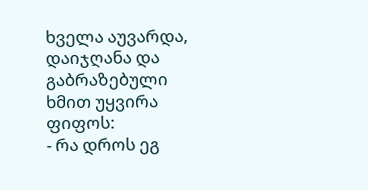ხველა აუვარდა, დაიჯღანა და გაბრაზებული ხმით უყვირა ფიფოს:
- რა დროს ეგ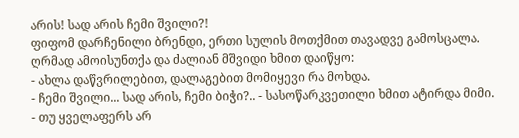არის! სად არის ჩემი შვილი?!
ფიფომ დარჩენილი ბრენდი, ერთი სულის მოთქმით თავადვე გამოსცალა. ღრმად ამოისუნთქა და ძალიან მშვიდი ხმით დაიწყო:
- ახლა დაწვრილებით, დალაგებით მომიყევი რა მოხდა.
- ჩემი შვილი... სად არის, ჩემი ბიჭი?.. - სასოწარკვეთილი ხმით ატირდა მიმი.
- თუ ყველაფერს არ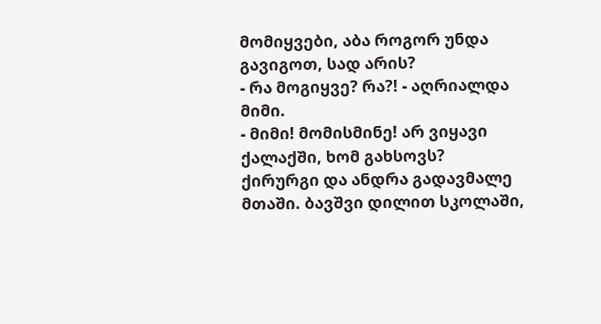მომიყვები, აბა როგორ უნდა გავიგოთ, სად არის?
- რა მოგიყვე? რა?! - აღრიალდა მიმი.
- მიმი! მომისმინე! არ ვიყავი ქალაქში, ხომ გახსოვს? ქირურგი და ანდრა გადავმალე მთაში. ბავშვი დილით სკოლაში,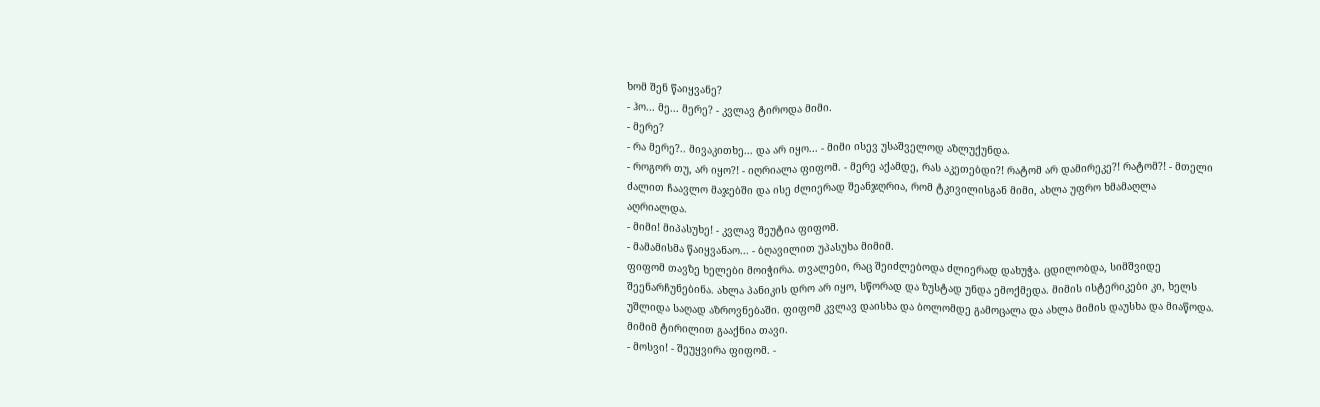ხომ შენ წაიყვანე?
- ჰო... მე... მერე? - კვლავ ტიროდა მიმი.
- მერე?
- რა მერე?.. მივაკითხე... და არ იყო... - მიმი ისევ უსაშველოდ აზლუქუნდა.
- როგორ თუ, არ იყო?! - იღრიალა ფიფომ. - მერე აქამდე, რას აკეთებდი?! რატომ არ დამირეკე?! რატომ?! - მთელი ძალით ჩაავლო მაჯებში და ისე ძლიერად შეანჯღრია, რომ ტკივილისგან მიმი, ახლა უფრო ხმამაღლა აღრიალდა.
- მიმი! მიპასუხე! - კვლავ შეუტია ფიფომ.
- მამამისმა წაიყვანაო... - ბღავილით უპასუხა მიმიმ.
ფიფომ თავზე ხელები მოიჭირა. თვალები, რაც შეიძლებოდა ძლიერად დახუჭა. ცდილობდა, სიმშვიდე შეენარჩუნებინა. ახლა პანიკის დრო არ იყო, სწორად და ზუსტად უნდა ემოქმედა. მიმის ისტერიკები კი, ხელს უშლიდა საღად აზროვნებაში. ფიფომ კვლავ დაისხა და ბოლომდე გამოცალა და ახლა მიმის დაუსხა და მიაწოდა.
მიმიმ ტირილით გააქნია თავი.
- მოსვი! - შეუყვირა ფიფომ. -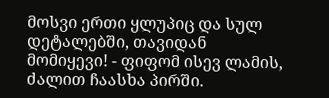მოსვი ერთი ყლუპიც და სულ დეტალებში, თავიდან მომიყევი! - ფიფომ ისევ ლამის, ძალით ჩაასხა პირში.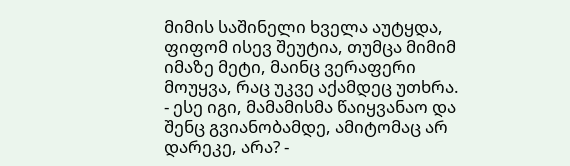მიმის საშინელი ხველა აუტყდა, ფიფომ ისევ შეუტია, თუმცა მიმიმ იმაზე მეტი, მაინც ვერაფერი მოუყვა, რაც უკვე აქამდეც უთხრა.
- ესე იგი, მამამისმა წაიყვანაო და შენც გვიანობამდე, ამიტომაც არ დარეკე, არა? -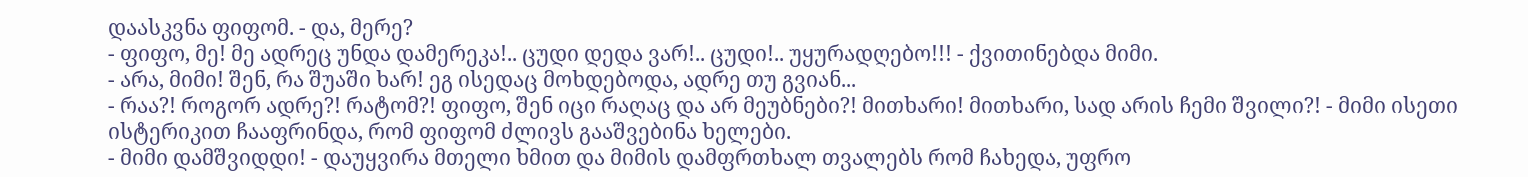დაასკვნა ფიფომ. - და, მერე?
- ფიფო, მე! მე ადრეც უნდა დამერეკა!.. ცუდი დედა ვარ!.. ცუდი!.. უყურადღებო!!! - ქვითინებდა მიმი.
- არა, მიმი! შენ, რა შუაში ხარ! ეგ ისედაც მოხდებოდა, ადრე თუ გვიან...
- რაა?! როგორ ადრე?! რატომ?! ფიფო, შენ იცი რაღაც და არ მეუბნები?! მითხარი! მითხარი, სად არის ჩემი შვილი?! - მიმი ისეთი ისტერიკით ჩააფრინდა, რომ ფიფომ ძლივს გააშვებინა ხელები.
- მიმი დამშვიდდი! - დაუყვირა მთელი ხმით და მიმის დამფრთხალ თვალებს რომ ჩახედა, უფრო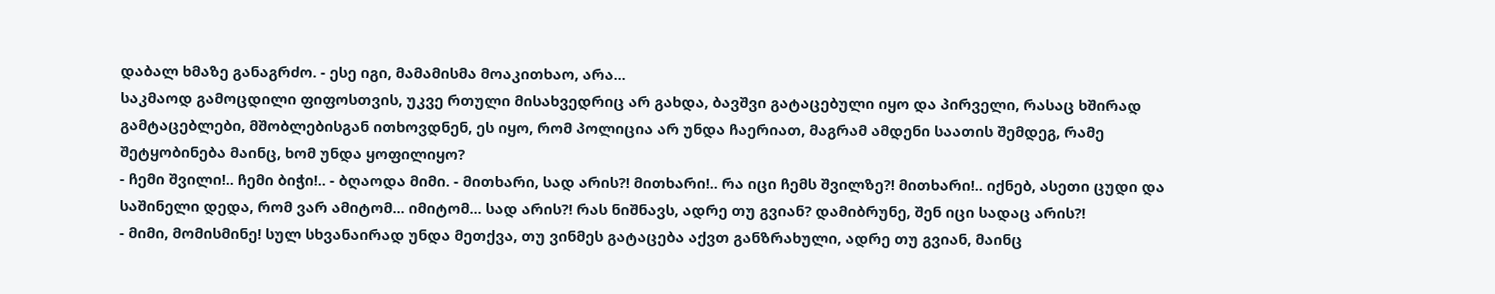დაბალ ხმაზე განაგრძო. - ესე იგი, მამამისმა მოაკითხაო, არა...
საკმაოდ გამოცდილი ფიფოსთვის, უკვე რთული მისახვედრიც არ გახდა, ბავშვი გატაცებული იყო და პირველი, რასაც ხშირად გამტაცებლები, მშობლებისგან ითხოვდნენ, ეს იყო, რომ პოლიცია არ უნდა ჩაერიათ, მაგრამ ამდენი საათის შემდეგ, რამე შეტყობინება მაინც, ხომ უნდა ყოფილიყო?
- ჩემი შვილი!.. ჩემი ბიჭი!.. - ბღაოდა მიმი. - მითხარი, სად არის?! მითხარი!.. რა იცი ჩემს შვილზე?! მითხარი!.. იქნებ, ასეთი ცუდი და საშინელი დედა, რომ ვარ ამიტომ... იმიტომ... სად არის?! რას ნიშნავს, ადრე თუ გვიან? დამიბრუნე, შენ იცი სადაც არის?!
- მიმი, მომისმინე! სულ სხვანაირად უნდა მეთქვა, თუ ვინმეს გატაცება აქვთ განზრახული, ადრე თუ გვიან, მაინც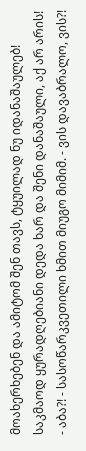მოახერხებენ და ამიტომ შენ თავს, ტყუილად ნუ იდანაშაულებ! საკმაოდ ყურადღებიანი დედა ხარ და შენი დანაშაული, აქ არ არის!
- აბა?! - სასოწარკვეთილი ხმით მიუგო მიმიმ. - ვის დავაბრალო, ვის?!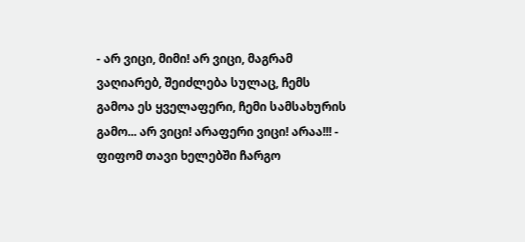- არ ვიცი, მიმი! არ ვიცი, მაგრამ ვაღიარებ, შეიძლება სულაც, ჩემს გამოა ეს ყველაფერი, ჩემი სამსახურის გამო... არ ვიცი! არაფერი ვიცი! არაა!!! - ფიფომ თავი ხელებში ჩარგო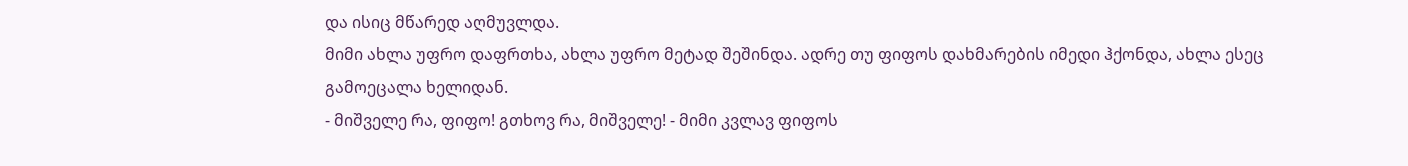და ისიც მწარედ აღმუვლდა.
მიმი ახლა უფრო დაფრთხა, ახლა უფრო მეტად შეშინდა. ადრე თუ ფიფოს დახმარების იმედი ჰქონდა, ახლა ესეც გამოეცალა ხელიდან.
- მიშველე რა, ფიფო! გთხოვ რა, მიშველე! - მიმი კვლავ ფიფოს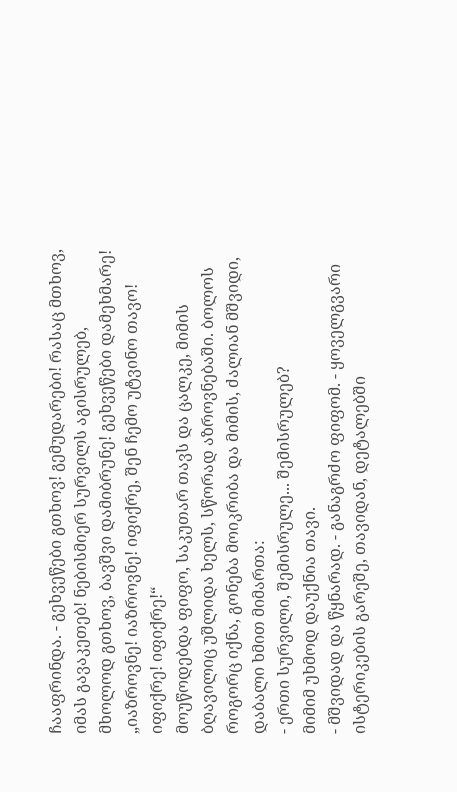ჩააფრინდა. - გეხვეწები გთხოვ! გემუდარები! რასაც მთხოვ, იმას გავაკეთებ! ნებისმიერ სურვილს აგისრულებ, მხოლოდ გთხოვ, ბავშვი დამიბრუნე! გეხვეწები დამეხმარე!
„იაზროვნე! იაზროვნე! იფიქრე, შენ ჩემო უტვინო თავო! იფიქრე! იფიქრე!“
მოუწოდებდა ფიფო, საკუთარ თავს და ცალკე, მიმის ბღავილიც უშლიდა ხელს, სწორად აზროვნებაში. ბოლოს როგორც იქნა, გონება მოიკრიბა და მიმის, ძალიან მშვიდი, დაბალი ხმით მიმართა:
- ერთი სურვილი, შემისრულე... შემისრულებ?
მიმიმ უხმოდ დაუქნია თავი.
- მშვიდად და წყნარად. - განაგრძო ფიფომ. - ყოველგვარი ისტერიკების გარეშე, თავიდან, დეტალებში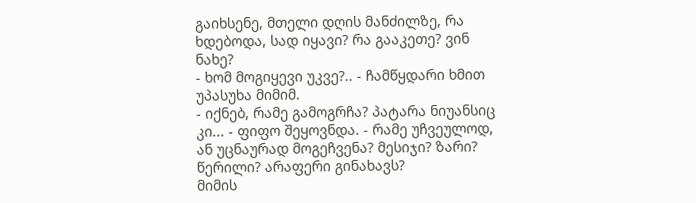გაიხსენე, მთელი დღის მანძილზე, რა ხდებოდა, სად იყავი? რა გააკეთე? ვინ ნახე?
- ხომ მოგიყევი უკვე?.. - ჩამწყდარი ხმით უპასუხა მიმიმ.
- იქნებ, რამე გამოგრჩა? პატარა ნიუანსიც კი... - ფიფო შეყოვნდა. - რამე უჩვეულოდ, ან უცნაურად მოგეჩვენა? მესიჯი? ზარი? წერილი? არაფერი გინახავს?
მიმის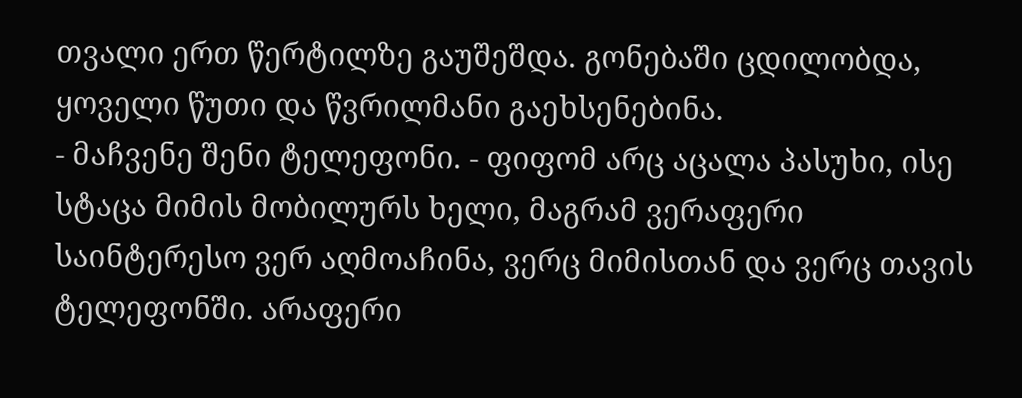თვალი ერთ წერტილზე გაუშეშდა. გონებაში ცდილობდა, ყოველი წუთი და წვრილმანი გაეხსენებინა.
- მაჩვენე შენი ტელეფონი. - ფიფომ არც აცალა პასუხი, ისე სტაცა მიმის მობილურს ხელი, მაგრამ ვერაფერი საინტერესო ვერ აღმოაჩინა, ვერც მიმისთან და ვერც თავის ტელეფონში. არაფერი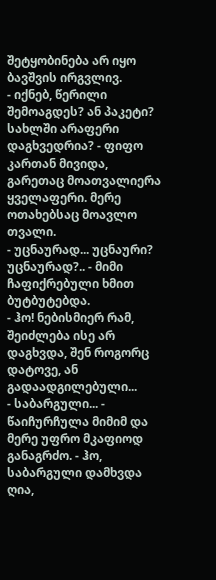შეტყობინება არ იყო ბავშვის ირგვლივ.
- იქნებ, წერილი შემოაგდეს? ან პაკეტი? სახლში არაფერი დაგხვედრია? - ფიფო კართან მივიდა, გარეთაც მოათვალიერა ყველაფერი. მერე ოთახებსაც მოავლო თვალი.
- უცნაურად... უცნაური? უცნაურად?.. - მიმი ჩაფიქრებული ხმით ბუტბუტებდა.
- ჰო! ნებისმიერ რამ, შეიძლება ისე არ დაგხვდა, შენ როგორც დატოვე, ან გადაადგილებული...
- საბარგული... - წაიჩურჩულა მიმიმ და მერე უფრო მკაფიოდ განაგრძო. - ჰო, საბარგული დამხვდა ღია,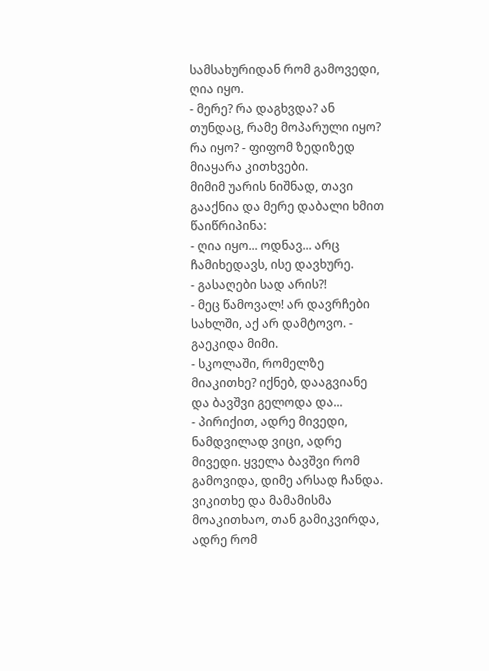სამსახურიდან რომ გამოვედი, ღია იყო.
- მერე? რა დაგხვდა? ან თუნდაც, რამე მოპარული იყო? რა იყო? - ფიფომ ზედიზედ მიაყარა კითხვები.
მიმიმ უარის ნიშნად, თავი გააქნია და მერე დაბალი ხმით წაიწრიპინა:
- ღია იყო... ოდნავ... არც ჩამიხედავს, ისე დავხურე.
- გასაღები სად არის?!
- მეც წამოვალ! არ დავრჩები სახლში, აქ არ დამტოვო. - გაეკიდა მიმი.
- სკოლაში, რომელზე მიაკითხე? იქნებ, დააგვიანე და ბავშვი გელოდა და...
- პირიქით, ადრე მივედი, ნამდვილად ვიცი, ადრე მივედი. ყველა ბავშვი რომ გამოვიდა, დიმე არსად ჩანდა. ვიკითხე და მამამისმა მოაკითხაო, თან გამიკვირდა, ადრე რომ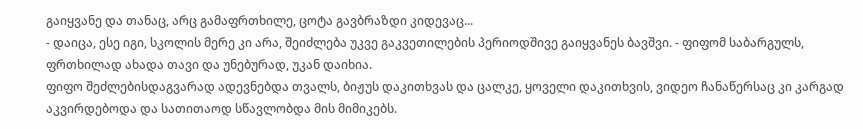გაიყვანე და თანაც, არც გამაფრთხილე, ცოტა გავბრაზდი კიდევაც...
- დაიცა, ესე იგი, სკოლის მერე კი არა, შეიძლება უკვე გაკვეთილების პერიოდშივე გაიყვანეს ბავშვი. - ფიფომ საბარგულს, ფრთხილად ახადა თავი და უნებურად, უკან დაიხია.
ფიფო შეძლებისდაგვარად ადევნებდა თვალს, ბიჟუს დაკითხვას და ცალკე, ყოველი დაკითხვის, ვიდეო ჩანაწერსაც კი კარგად აკვირდებოდა და სათითაოდ სწავლობდა მის მიმიკებს.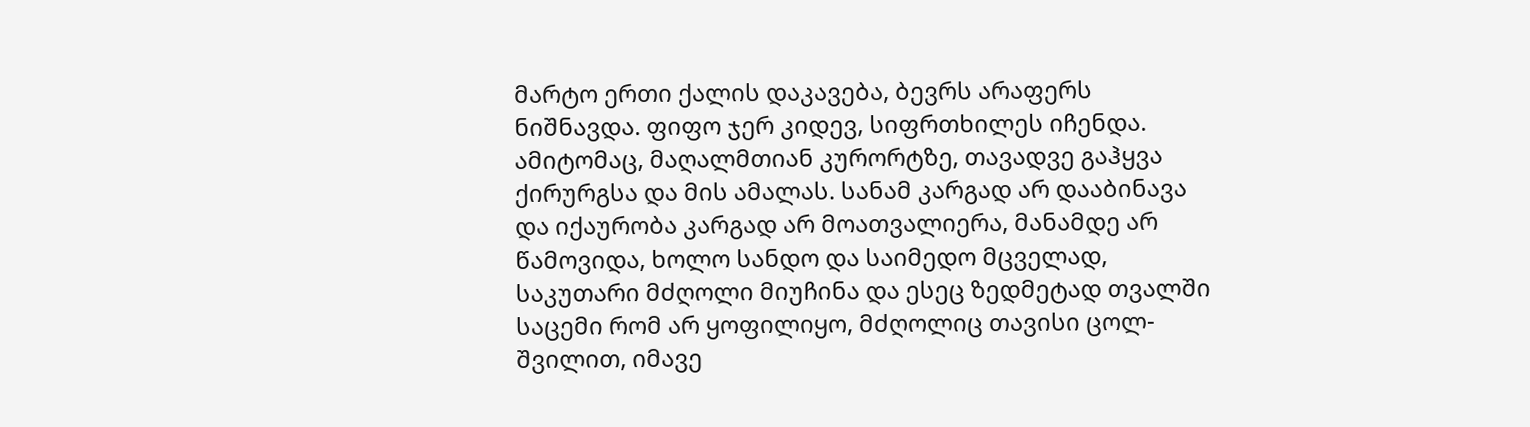მარტო ერთი ქალის დაკავება, ბევრს არაფერს ნიშნავდა. ფიფო ჯერ კიდევ, სიფრთხილეს იჩენდა. ამიტომაც, მაღალმთიან კურორტზე, თავადვე გაჰყვა ქირურგსა და მის ამალას. სანამ კარგად არ დააბინავა და იქაურობა კარგად არ მოათვალიერა, მანამდე არ წამოვიდა, ხოლო სანდო და საიმედო მცველად, საკუთარი მძღოლი მიუჩინა და ესეც ზედმეტად თვალში საცემი რომ არ ყოფილიყო, მძღოლიც თავისი ცოლ-შვილით, იმავე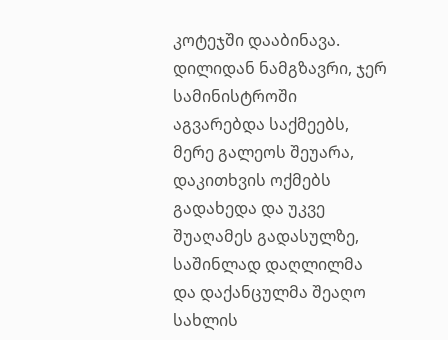კოტეჯში დააბინავა.
დილიდან ნამგზავრი, ჯერ სამინისტროში აგვარებდა საქმეებს, მერე გალეოს შეუარა, დაკითხვის ოქმებს გადახედა და უკვე შუაღამეს გადასულზე, საშინლად დაღლილმა და დაქანცულმა შეაღო სახლის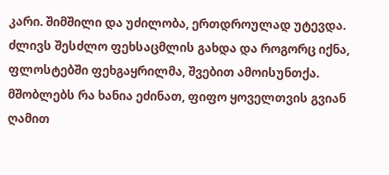კარი. შიმშილი და უძილობა, ერთდროულად უტევდა. ძლივს შესძლო ფეხსაცმლის გახდა და როგორც იქნა, ფლოსტებში ფეხგაყრილმა, შვებით ამოისუნთქა. მშობლებს რა ხანია ეძინათ, ფიფო ყოველთვის გვიან ღამით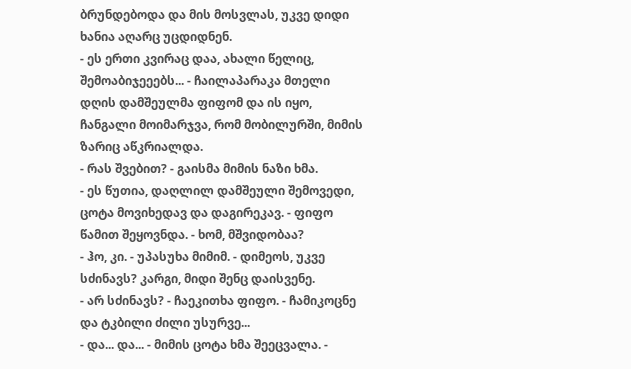ბრუნდებოდა და მის მოსვლას, უკვე დიდი ხანია აღარც უცდიდნენ.
- ეს ერთი კვირაც დაა, ახალი წელიც, შემოაბიჯეეებს... - ჩაილაპარაკა მთელი დღის დამშეულმა ფიფომ და ის იყო, ჩანგალი მოიმარჯვა, რომ მობილურში, მიმის ზარიც აწკრიალდა.
- რას შვებით? - გაისმა მიმის ნაზი ხმა.
- ეს წუთია, დაღლილ დამშეული შემოვედი, ცოტა მოვიხედავ და დაგირეკავ. - ფიფო წამით შეყოვნდა. - ხომ, მშვიდობაა?
- ჰო, კი. - უპასუხა მიმიმ. - დიმეოს, უკვე სძინავს? კარგი, მიდი შენც დაისვენე.
- არ სძინავს? - ჩაეკითხა ფიფო. - ჩამიკოცნე და ტკბილი ძილი უსურვე...
- და... და... - მიმის ცოტა ხმა შეეცვალა. -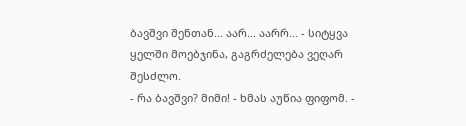ბავშვი შენთან... აარ... აარრ... - სიტყვა ყელში მოებჯინა, გაგრძელება ვეღარ შესძლო.
- რა ბავშვი? მიმი! - ხმას აუწია ფიფომ. -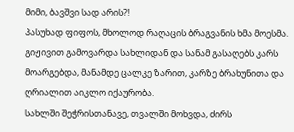მიმი, ბავშვი სად არის?!
პასუხად ფიფოს, მხოლოდ რაღაცის ბრაგვანის ხმა მოესმა. გიჟივით გამოვარდა სახლიდან და სანამ გასაღებს კარს მოარგებდა, მანამდე ცალკე ზარით, კარზე ბრახუნითა და ღრიალით აიკლო იქაურობა.
სახლში შეჭრისთანავე, თვალში მოხვდა, ძირს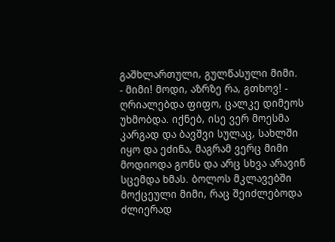გაშხლართული, გულწასული მიმი.
- მიმი! მოდი, აზრზე რა, გთხოვ! - ღრიალებდა ფიფო, ცალკე დიმეოს უხმობდა. იქნებ, ისე ვერ მოესმა კარგად და ბავშვი სულაც, სახლში იყო და ეძინა, მაგრამ ვერც მიმი მოდიოდა გონს და არც სხვა არავინ სცემდა ხმას. ბოლოს მკლავებში მოქცეული მიმი, რაც შეიძლებოდა ძლიერად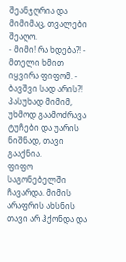შეანჯღრია და მიმიმაც, თვალები შეაღო.
- მიმი! რა ხდება?! - მთელი ხმით იყვირა ფიფომ. - ბავშვი სად არის?!
პასუხად მიმიმ, უხმოდ გაამოძრავა ტუჩები და უარის ნიშნად, თავი გააქნია.
ფიფო საგონებელში ჩავარდა. მიმის არაფრის ახსნის თავი არ ჰქონდა და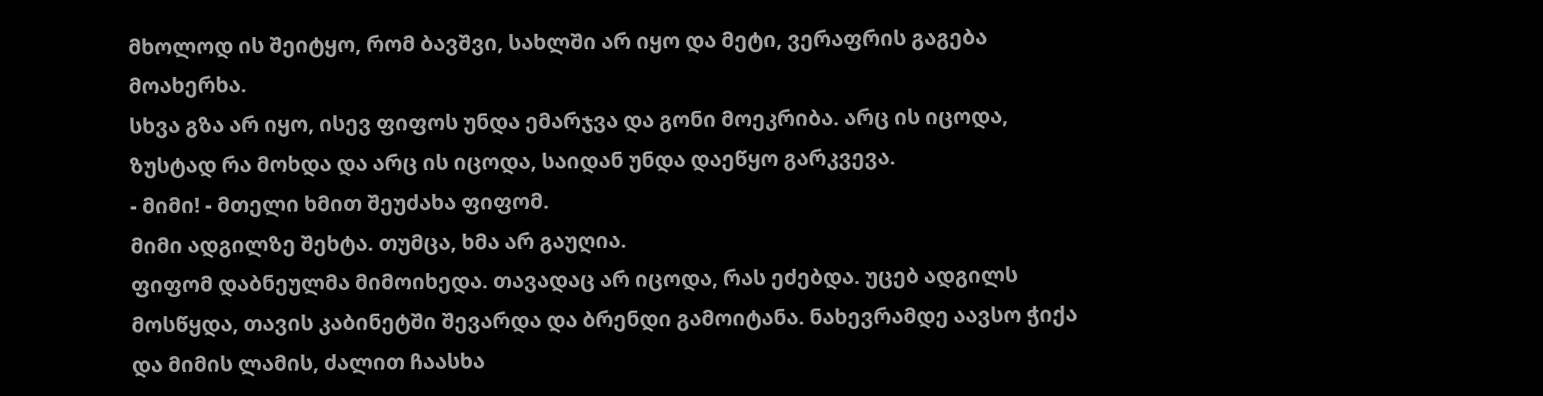მხოლოდ ის შეიტყო, რომ ბავშვი, სახლში არ იყო და მეტი, ვერაფრის გაგება მოახერხა.
სხვა გზა არ იყო, ისევ ფიფოს უნდა ემარჯვა და გონი მოეკრიბა. არც ის იცოდა, ზუსტად რა მოხდა და არც ის იცოდა, საიდან უნდა დაეწყო გარკვევა.
- მიმი! - მთელი ხმით შეუძახა ფიფომ.
მიმი ადგილზე შეხტა. თუმცა, ხმა არ გაუღია.
ფიფომ დაბნეულმა მიმოიხედა. თავადაც არ იცოდა, რას ეძებდა. უცებ ადგილს მოსწყდა, თავის კაბინეტში შევარდა და ბრენდი გამოიტანა. ნახევრამდე აავსო ჭიქა და მიმის ლამის, ძალით ჩაასხა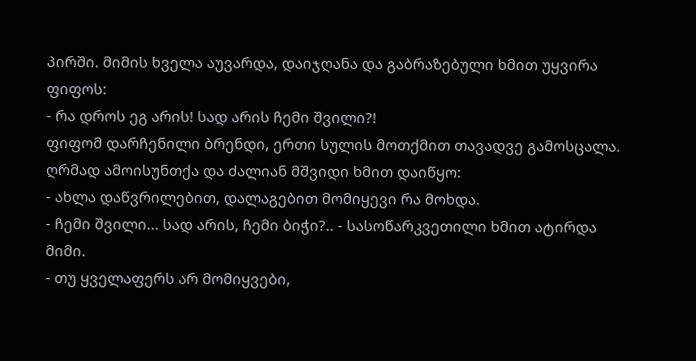პირში. მიმის ხველა აუვარდა, დაიჯღანა და გაბრაზებული ხმით უყვირა ფიფოს:
- რა დროს ეგ არის! სად არის ჩემი შვილი?!
ფიფომ დარჩენილი ბრენდი, ერთი სულის მოთქმით თავადვე გამოსცალა. ღრმად ამოისუნთქა და ძალიან მშვიდი ხმით დაიწყო:
- ახლა დაწვრილებით, დალაგებით მომიყევი რა მოხდა.
- ჩემი შვილი... სად არის, ჩემი ბიჭი?.. - სასოწარკვეთილი ხმით ატირდა მიმი.
- თუ ყველაფერს არ მომიყვები,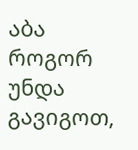აბა როგორ უნდა გავიგოთ,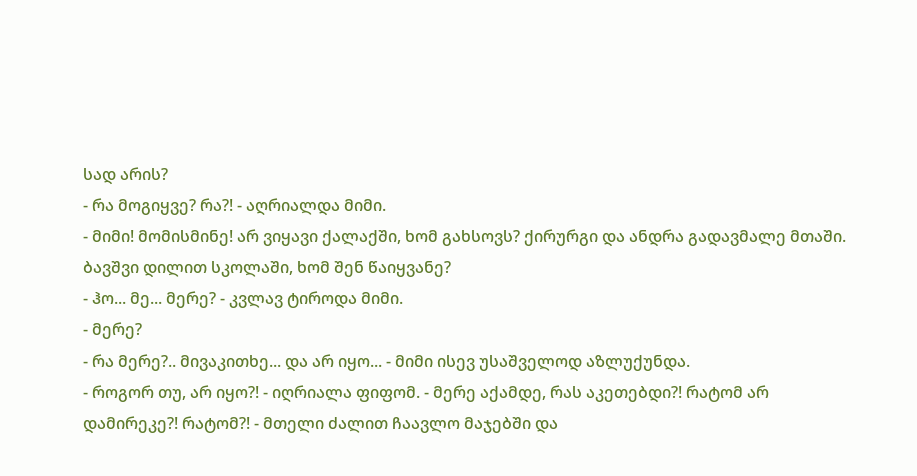სად არის?
- რა მოგიყვე? რა?! - აღრიალდა მიმი.
- მიმი! მომისმინე! არ ვიყავი ქალაქში, ხომ გახსოვს? ქირურგი და ანდრა გადავმალე მთაში. ბავშვი დილით სკოლაში, ხომ შენ წაიყვანე?
- ჰო... მე... მერე? - კვლავ ტიროდა მიმი.
- მერე?
- რა მერე?.. მივაკითხე... და არ იყო... - მიმი ისევ უსაშველოდ აზლუქუნდა.
- როგორ თუ, არ იყო?! - იღრიალა ფიფომ. - მერე აქამდე, რას აკეთებდი?! რატომ არ დამირეკე?! რატომ?! - მთელი ძალით ჩაავლო მაჯებში და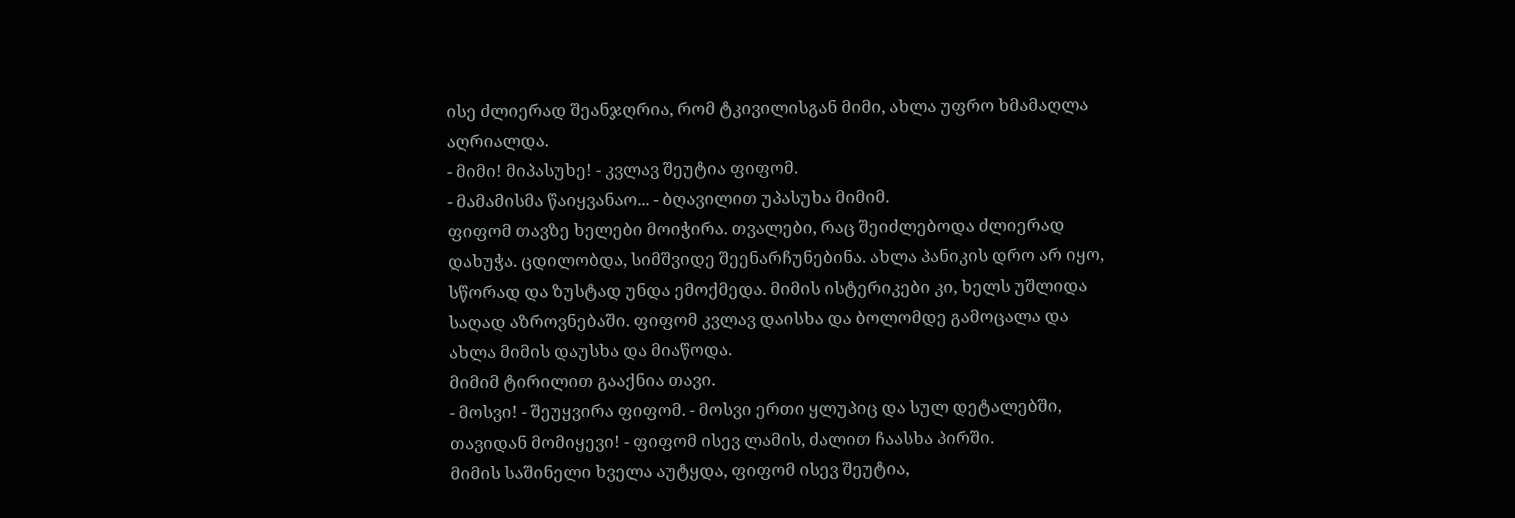ისე ძლიერად შეანჯღრია, რომ ტკივილისგან მიმი, ახლა უფრო ხმამაღლა აღრიალდა.
- მიმი! მიპასუხე! - კვლავ შეუტია ფიფომ.
- მამამისმა წაიყვანაო... - ბღავილით უპასუხა მიმიმ.
ფიფომ თავზე ხელები მოიჭირა. თვალები, რაც შეიძლებოდა ძლიერად დახუჭა. ცდილობდა, სიმშვიდე შეენარჩუნებინა. ახლა პანიკის დრო არ იყო, სწორად და ზუსტად უნდა ემოქმედა. მიმის ისტერიკები კი, ხელს უშლიდა საღად აზროვნებაში. ფიფომ კვლავ დაისხა და ბოლომდე გამოცალა და ახლა მიმის დაუსხა და მიაწოდა.
მიმიმ ტირილით გააქნია თავი.
- მოსვი! - შეუყვირა ფიფომ. - მოსვი ერთი ყლუპიც და სულ დეტალებში, თავიდან მომიყევი! - ფიფომ ისევ ლამის, ძალით ჩაასხა პირში.
მიმის საშინელი ხველა აუტყდა, ფიფომ ისევ შეუტია,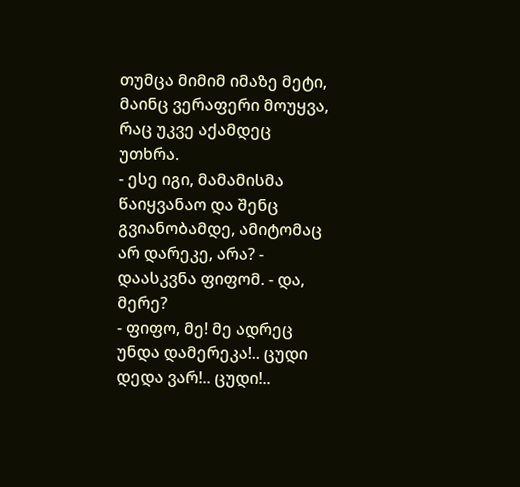თუმცა მიმიმ იმაზე მეტი, მაინც ვერაფერი მოუყვა, რაც უკვე აქამდეც უთხრა.
- ესე იგი, მამამისმა წაიყვანაო და შენც გვიანობამდე, ამიტომაც არ დარეკე, არა? - დაასკვნა ფიფომ. - და, მერე?
- ფიფო, მე! მე ადრეც უნდა დამერეკა!.. ცუდი დედა ვარ!.. ცუდი!..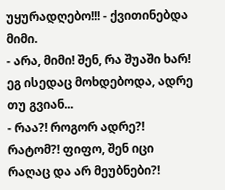უყურადღებო!!! - ქვითინებდა მიმი.
- არა, მიმი! შენ, რა შუაში ხარ! ეგ ისედაც მოხდებოდა, ადრე თუ გვიან...
- რაა?! როგორ ადრე?! რატომ?! ფიფო, შენ იცი რაღაც და არ მეუბნები?!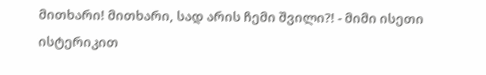მითხარი! მითხარი, სად არის ჩემი შვილი?! - მიმი ისეთი ისტერიკით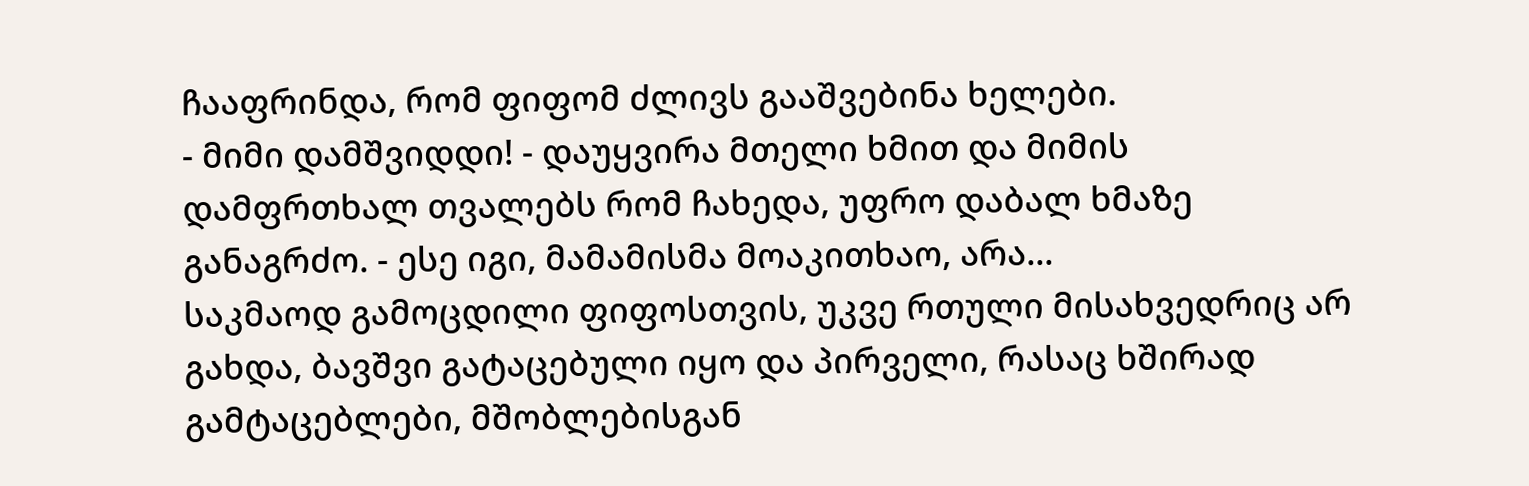ჩააფრინდა, რომ ფიფომ ძლივს გააშვებინა ხელები.
- მიმი დამშვიდდი! - დაუყვირა მთელი ხმით და მიმის დამფრთხალ თვალებს რომ ჩახედა, უფრო დაბალ ხმაზე განაგრძო. - ესე იგი, მამამისმა მოაკითხაო, არა...
საკმაოდ გამოცდილი ფიფოსთვის, უკვე რთული მისახვედრიც არ გახდა, ბავშვი გატაცებული იყო და პირველი, რასაც ხშირად გამტაცებლები, მშობლებისგან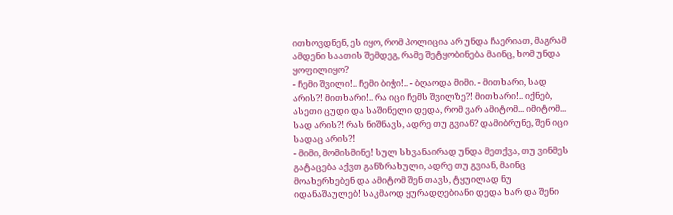ითხოვდნენ, ეს იყო, რომ პოლიცია არ უნდა ჩაერიათ, მაგრამ ამდენი საათის შემდეგ, რამე შეტყობინება მაინც, ხომ უნდა ყოფილიყო?
- ჩემი შვილი!.. ჩემი ბიჭი!.. - ბღაოდა მიმი. - მითხარი, სად არის?! მითხარი!.. რა იცი ჩემს შვილზე?! მითხარი!.. იქნებ, ასეთი ცუდი და საშინელი დედა, რომ ვარ ამიტომ... იმიტომ... სად არის?! რას ნიშნავს, ადრე თუ გვიან? დამიბრუნე, შენ იცი სადაც არის?!
- მიმი, მომისმინე! სულ სხვანაირად უნდა მეთქვა, თუ ვინმეს გატაცება აქვთ განზრახული, ადრე თუ გვიან, მაინც მოახერხებენ და ამიტომ შენ თავს, ტყუილად ნუ იდანაშაულებ! საკმაოდ ყურადღებიანი დედა ხარ და შენი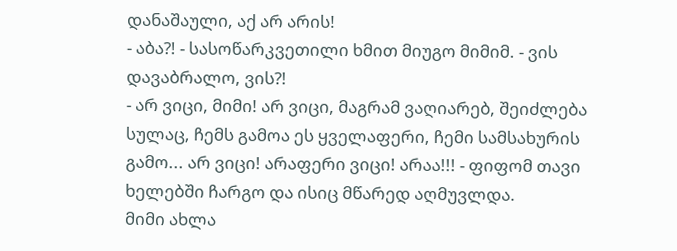დანაშაული, აქ არ არის!
- აბა?! - სასოწარკვეთილი ხმით მიუგო მიმიმ. - ვის დავაბრალო, ვის?!
- არ ვიცი, მიმი! არ ვიცი, მაგრამ ვაღიარებ, შეიძლება სულაც, ჩემს გამოა ეს ყველაფერი, ჩემი სამსახურის გამო... არ ვიცი! არაფერი ვიცი! არაა!!! - ფიფომ თავი ხელებში ჩარგო და ისიც მწარედ აღმუვლდა.
მიმი ახლა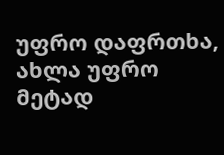უფრო დაფრთხა, ახლა უფრო მეტად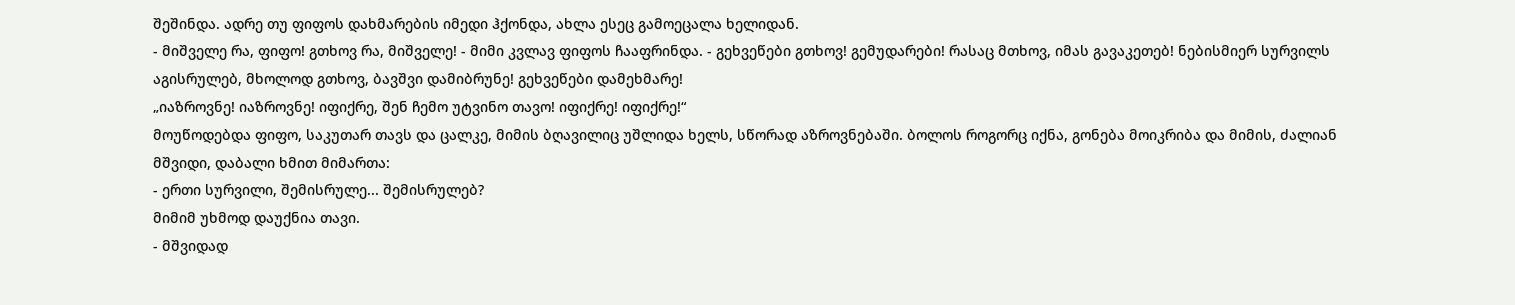შეშინდა. ადრე თუ ფიფოს დახმარების იმედი ჰქონდა, ახლა ესეც გამოეცალა ხელიდან.
- მიშველე რა, ფიფო! გთხოვ რა, მიშველე! - მიმი კვლავ ფიფოს ჩააფრინდა. - გეხვეწები გთხოვ! გემუდარები! რასაც მთხოვ, იმას გავაკეთებ! ნებისმიერ სურვილს აგისრულებ, მხოლოდ გთხოვ, ბავშვი დამიბრუნე! გეხვეწები დამეხმარე!
„იაზროვნე! იაზროვნე! იფიქრე, შენ ჩემო უტვინო თავო! იფიქრე! იფიქრე!“
მოუწოდებდა ფიფო, საკუთარ თავს და ცალკე, მიმის ბღავილიც უშლიდა ხელს, სწორად აზროვნებაში. ბოლოს როგორც იქნა, გონება მოიკრიბა და მიმის, ძალიან მშვიდი, დაბალი ხმით მიმართა:
- ერთი სურვილი, შემისრულე... შემისრულებ?
მიმიმ უხმოდ დაუქნია თავი.
- მშვიდად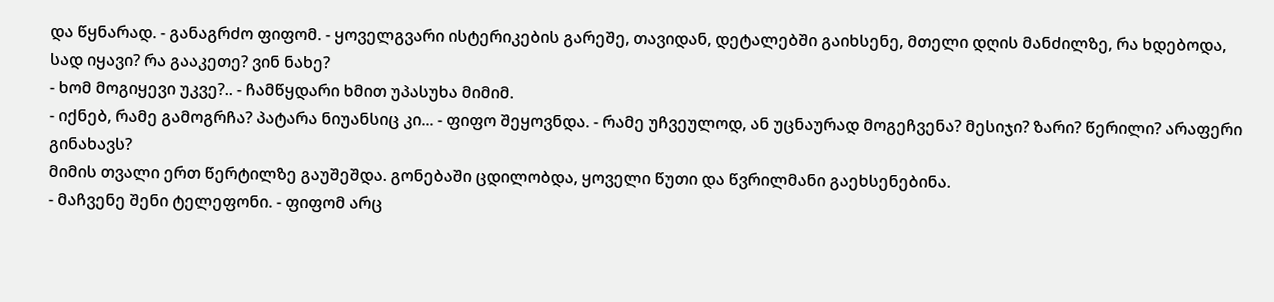და წყნარად. - განაგრძო ფიფომ. - ყოველგვარი ისტერიკების გარეშე, თავიდან, დეტალებში გაიხსენე, მთელი დღის მანძილზე, რა ხდებოდა, სად იყავი? რა გააკეთე? ვინ ნახე?
- ხომ მოგიყევი უკვე?.. - ჩამწყდარი ხმით უპასუხა მიმიმ.
- იქნებ, რამე გამოგრჩა? პატარა ნიუანსიც კი... - ფიფო შეყოვნდა. - რამე უჩვეულოდ, ან უცნაურად მოგეჩვენა? მესიჯი? ზარი? წერილი? არაფერი გინახავს?
მიმის თვალი ერთ წერტილზე გაუშეშდა. გონებაში ცდილობდა, ყოველი წუთი და წვრილმანი გაეხსენებინა.
- მაჩვენე შენი ტელეფონი. - ფიფომ არც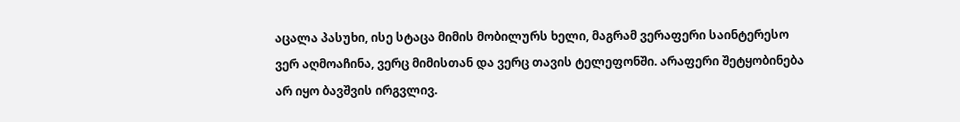აცალა პასუხი, ისე სტაცა მიმის მობილურს ხელი, მაგრამ ვერაფერი საინტერესო ვერ აღმოაჩინა, ვერც მიმისთან და ვერც თავის ტელეფონში. არაფერი შეტყობინება არ იყო ბავშვის ირგვლივ.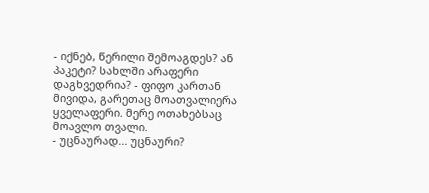- იქნებ, წერილი შემოაგდეს? ან პაკეტი? სახლში არაფერი დაგხვედრია? - ფიფო კართან მივიდა, გარეთაც მოათვალიერა ყველაფერი. მერე ოთახებსაც მოავლო თვალი.
- უცნაურად... უცნაური?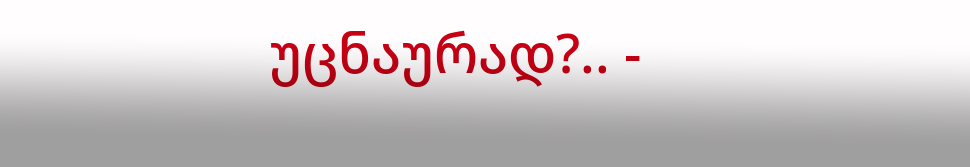უცნაურად?.. -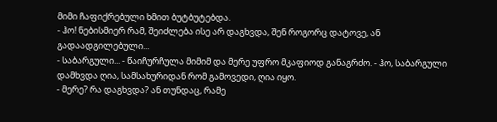მიმი ჩაფიქრებული ხმით ბუტბუტებდა.
- ჰო! ნებისმიერ რამ, შეიძლება ისე არ დაგხვდა, შენ როგორც დატოვე, ან გადაადგილებული...
- საბარგული... - წაიჩურჩულა მიმიმ და მერე უფრო მკაფიოდ განაგრძო. - ჰო, საბარგული დამხვდა ღია, სამსახურიდან რომ გამოვედი, ღია იყო.
- მერე? რა დაგხვდა? ან თუნდაც, რამე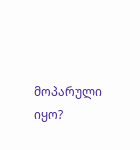მოპარული იყო?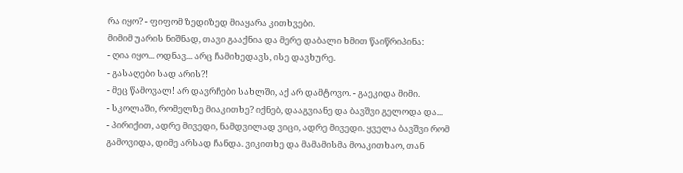რა იყო? - ფიფომ ზედიზედ მიაყარა კითხვები.
მიმიმ უარის ნიშნად, თავი გააქნია და მერე დაბალი ხმით წაიწრიპინა:
- ღია იყო... ოდნავ... არც ჩამიხედავს, ისე დავხურე.
- გასაღები სად არის?!
- მეც წამოვალ! არ დავრჩები სახლში, აქ არ დამტოვო. - გაეკიდა მიმი.
- სკოლაში, რომელზე მიაკითხე? იქნებ, დააგვიანე და ბავშვი გელოდა და...
- პირიქით, ადრე მივედი, ნამდვილად ვიცი, ადრე მივედი. ყველა ბავშვი რომ გამოვიდა, დიმე არსად ჩანდა. ვიკითხე და მამამისმა მოაკითხაო, თან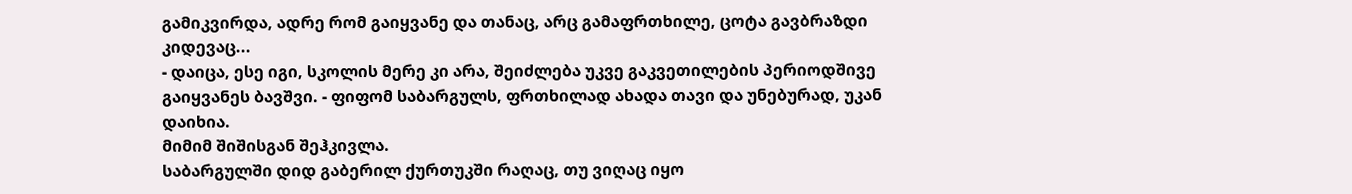გამიკვირდა, ადრე რომ გაიყვანე და თანაც, არც გამაფრთხილე, ცოტა გავბრაზდი კიდევაც...
- დაიცა, ესე იგი, სკოლის მერე კი არა, შეიძლება უკვე გაკვეთილების პერიოდშივე გაიყვანეს ბავშვი. - ფიფომ საბარგულს, ფრთხილად ახადა თავი და უნებურად, უკან დაიხია.
მიმიმ შიშისგან შეჰკივლა.
საბარგულში დიდ გაბერილ ქურთუკში რაღაც, თუ ვიღაც იყო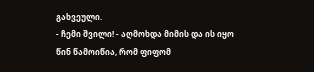გახვეული.
- ჩემი შვილი! - აღმოხდა მიმის და ის იყო წინ წამოიწია, რომ ფიფომ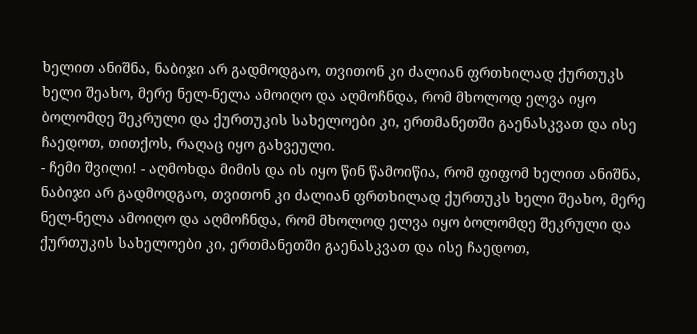ხელით ანიშნა, ნაბიჯი არ გადმოდგაო, თვითონ კი ძალიან ფრთხილად ქურთუკს ხელი შეახო, მერე ნელ-ნელა ამოიღო და აღმოჩნდა, რომ მხოლოდ ელვა იყო ბოლომდე შეკრული და ქურთუკის სახელოები კი, ერთმანეთში გაენასკვათ და ისე ჩაედოთ, თითქოს, რაღაც იყო გახვეული.
- ჩემი შვილი! - აღმოხდა მიმის და ის იყო წინ წამოიწია, რომ ფიფომ ხელით ანიშნა, ნაბიჯი არ გადმოდგაო, თვითონ კი ძალიან ფრთხილად ქურთუკს ხელი შეახო, მერე ნელ-ნელა ამოიღო და აღმოჩნდა, რომ მხოლოდ ელვა იყო ბოლომდე შეკრული და ქურთუკის სახელოები კი, ერთმანეთში გაენასკვათ და ისე ჩაედოთ,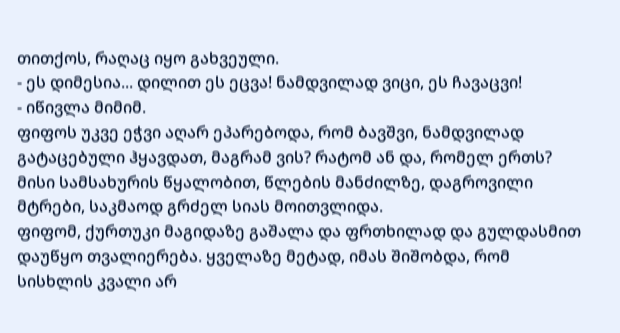თითქოს, რაღაც იყო გახვეული.
- ეს დიმესია... დილით ეს ეცვა! ნამდვილად ვიცი, ეს ჩავაცვი!
- იწივლა მიმიმ.
ფიფოს უკვე ეჭვი აღარ ეპარებოდა, რომ ბავშვი, ნამდვილად გატაცებული ჰყავდათ, მაგრამ ვის? რატომ ან და, რომელ ერთს? მისი სამსახურის წყალობით, წლების მანძილზე, დაგროვილი მტრები, საკმაოდ გრძელ სიას მოითვლიდა.
ფიფომ, ქურთუკი მაგიდაზე გაშალა და ფრთხილად და გულდასმით დაუწყო თვალიერება. ყველაზე მეტად, იმას შიშობდა, რომ სისხლის კვალი არ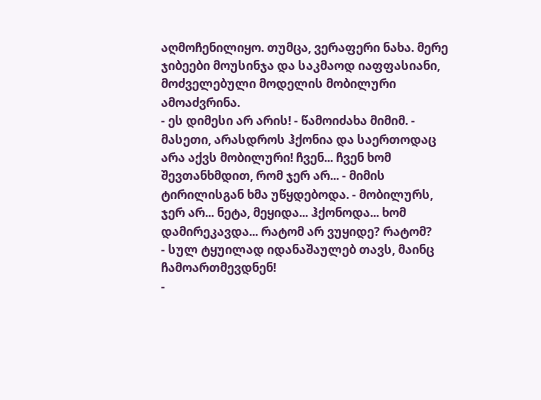აღმოჩენილიყო. თუმცა, ვერაფერი ნახა. მერე ჯიბეები მოუსინჯა და საკმაოდ იაფფასიანი, მოძველებული მოდელის მობილური ამოაძვრინა.
- ეს დიმესი არ არის! - წამოიძახა მიმიმ. - მასეთი, არასდროს ჰქონია და საერთოდაც არა აქვს მობილური! ჩვენ... ჩვენ ხომ შევთანხმდით, რომ ჯერ არ... - მიმის ტირილისგან ხმა უწყდებოდა. - მობილურს, ჯერ არ... ნეტა, მეყიდა... ჰქონოდა... ხომ დამირეკავდა... რატომ არ ვუყიდე? რატომ?
- სულ ტყუილად იდანაშაულებ თავს, მაინც ჩამოართმევდნენ!
-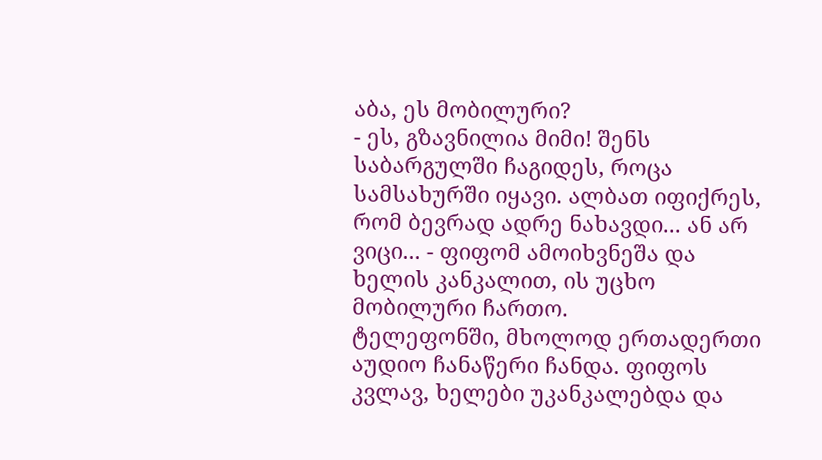აბა, ეს მობილური?
- ეს, გზავნილია მიმი! შენს საბარგულში ჩაგიდეს, როცა სამსახურში იყავი. ალბათ იფიქრეს, რომ ბევრად ადრე ნახავდი... ან არ ვიცი... - ფიფომ ამოიხვნეშა და ხელის კანკალით, ის უცხო მობილური ჩართო.
ტელეფონში, მხოლოდ ერთადერთი აუდიო ჩანაწერი ჩანდა. ფიფოს კვლავ, ხელები უკანკალებდა და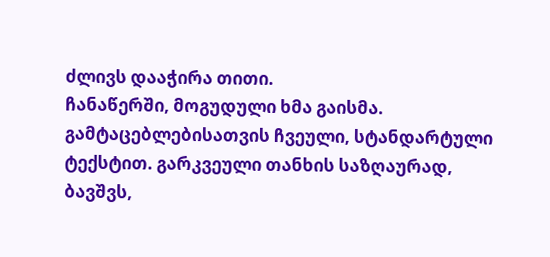ძლივს დააჭირა თითი.
ჩანაწერში, მოგუდული ხმა გაისმა. გამტაცებლებისათვის ჩვეული, სტანდარტული ტექსტით. გარკვეული თანხის საზღაურად, ბავშვს,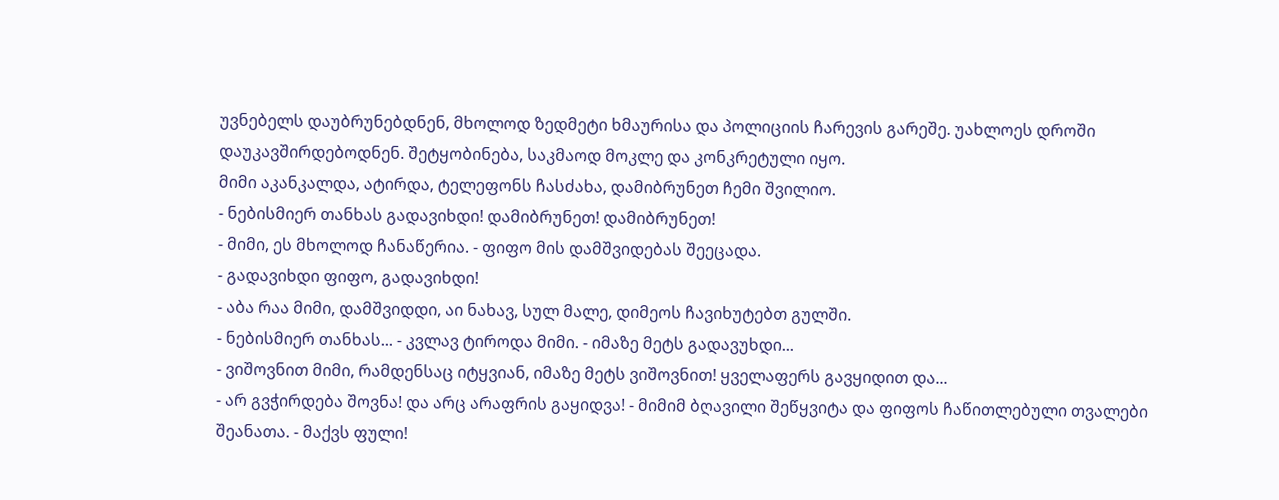უვნებელს დაუბრუნებდნენ, მხოლოდ ზედმეტი ხმაურისა და პოლიციის ჩარევის გარეშე. უახლოეს დროში დაუკავშირდებოდნენ. შეტყობინება, საკმაოდ მოკლე და კონკრეტული იყო.
მიმი აკანკალდა, ატირდა, ტელეფონს ჩასძახა, დამიბრუნეთ ჩემი შვილიო.
- ნებისმიერ თანხას გადავიხდი! დამიბრუნეთ! დამიბრუნეთ!
- მიმი, ეს მხოლოდ ჩანაწერია. - ფიფო მის დამშვიდებას შეეცადა.
- გადავიხდი ფიფო, გადავიხდი!
- აბა რაა მიმი, დამშვიდდი, აი ნახავ, სულ მალე, დიმეოს ჩავიხუტებთ გულში.
- ნებისმიერ თანხას... - კვლავ ტიროდა მიმი. - იმაზე მეტს გადავუხდი...
- ვიშოვნით მიმი, რამდენსაც იტყვიან, იმაზე მეტს ვიშოვნით! ყველაფერს გავყიდით და...
- არ გვჭირდება შოვნა! და არც არაფრის გაყიდვა! - მიმიმ ბღავილი შეწყვიტა და ფიფოს ჩაწითლებული თვალები შეანათა. - მაქვს ფული!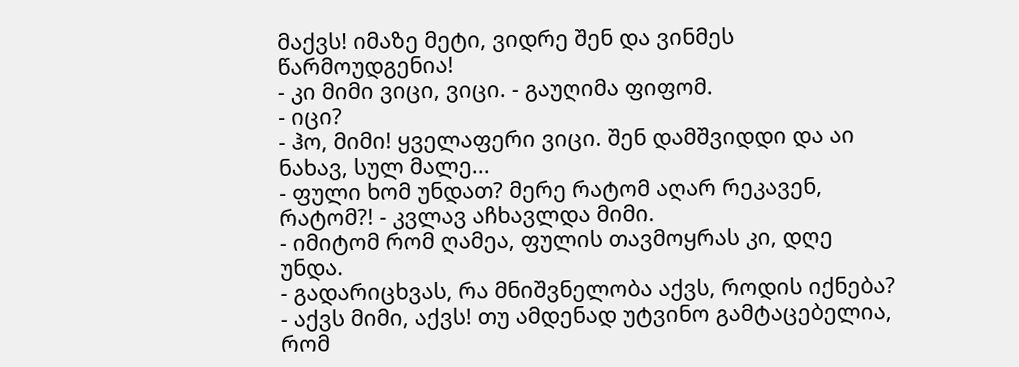მაქვს! იმაზე მეტი, ვიდრე შენ და ვინმეს წარმოუდგენია!
- კი მიმი ვიცი, ვიცი. - გაუღიმა ფიფომ.
- იცი?
- ჰო, მიმი! ყველაფერი ვიცი. შენ დამშვიდდი და აი ნახავ, სულ მალე...
- ფული ხომ უნდათ? მერე რატომ აღარ რეკავენ, რატომ?! - კვლავ აჩხავლდა მიმი.
- იმიტომ რომ ღამეა, ფულის თავმოყრას კი, დღე უნდა.
- გადარიცხვას, რა მნიშვნელობა აქვს, როდის იქნება?
- აქვს მიმი, აქვს! თუ ამდენად უტვინო გამტაცებელია, რომ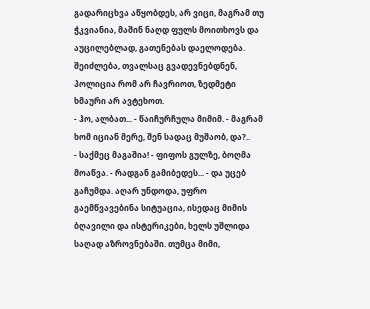გადარიცხვა აწყობდეს, არ ვიცი, მაგრამ თუ ჭკვიანია, მაშინ ნაღდ ფულს მოითხოვს და აუცილებლად, გათენებას დაელოდება. შეიძლება, თვალსაც გვადევნებდნენ, პოლიცია რომ არ ჩავრიოთ, ზედმეტი ხმაური არ ავტეხოთ.
- ჰო, ალბათ... - წაიჩურჩულა მიმიმ. - მაგრამ ხომ იციან მერე, შენ სადაც მუშაობ, და?..
- საქმეც მაგაშია! - ფიფოს გულზე, ბოღმა მოაწვა. - რადგან გამიბედეს... - და უცებ გაჩუმდა. აღარ უნდოდა, უფრო გაემწვავებინა სიტუაცია, ისედაც მიმის ბღავილი და ისტერიკები, ხელს უშლიდა საღად აზროვნებაში. თუმცა მიმი,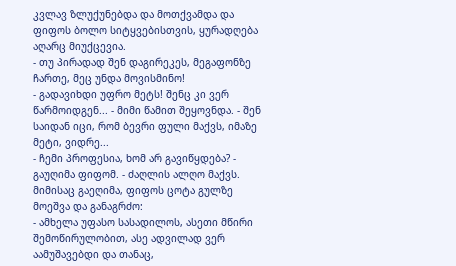კვლავ ზლუქუნებდა და მოთქვამდა და ფიფოს ბოლო სიტყვებისთვის, ყურადღება აღარც მიუქცევია.
- თუ პირადად შენ დაგირეკეს, მეგაფონზე ჩართე, მეც უნდა მოვისმინო!
- გადავიხდი უფრო მეტს! შენც კი ვერ წარმოიდგენ... - მიმი წამით შეყოვნდა. - შენ საიდან იცი, რომ ბევრი ფული მაქვს, იმაზე მეტი, ვიდრე...
- ჩემი პროფესია, ხომ არ გავიწყდება? - გაუღიმა ფიფომ. - ძაღლის ალღო მაქვს.
მიმისაც გაეღიმა, ფიფოს ცოტა გულზე მოეშვა და განაგრძო:
- ამხელა უფასო სასადილოს, ასეთი მწირი შემოწირულობით, ასე ადვილად ვერ აამუშავებდი და თანაც,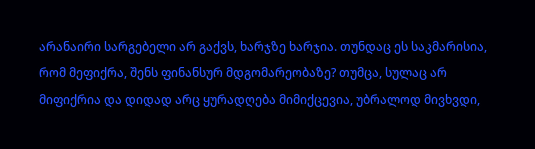არანაირი სარგებელი არ გაქვს, ხარჯზე ხარჯია. თუნდაც ეს საკმარისია, რომ მეფიქრა, შენს ფინანსურ მდგომარეობაზე? თუმცა, სულაც არ მიფიქრია და დიდად არც ყურადღება მიმიქცევია, უბრალოდ მივხვდი,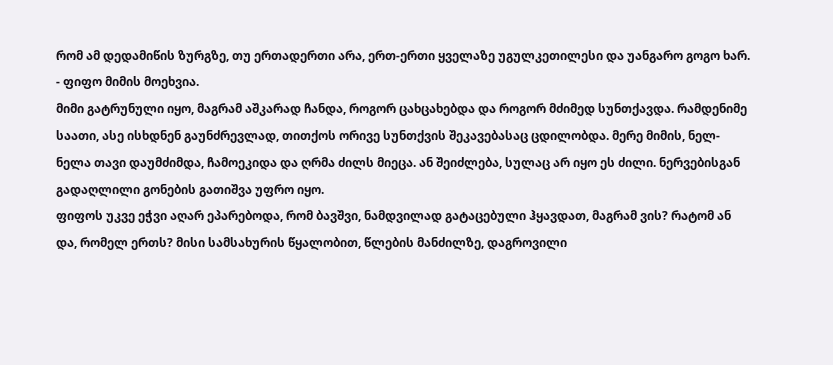რომ ამ დედამიწის ზურგზე, თუ ერთადერთი არა, ერთ-ერთი ყველაზე უგულკეთილესი და უანგარო გოგო ხარ. - ფიფო მიმის მოეხვია.
მიმი გატრუნული იყო, მაგრამ აშკარად ჩანდა, როგორ ცახცახებდა და როგორ მძიმედ სუნთქავდა. რამდენიმე საათი, ასე ისხდნენ გაუნძრევლად, თითქოს ორივე სუნთქვის შეკავებასაც ცდილობდა. მერე მიმის, ნელ-ნელა თავი დაუმძიმდა, ჩამოეკიდა და ღრმა ძილს მიეცა. ან შეიძლება, სულაც არ იყო ეს ძილი. ნერვებისგან გადაღლილი გონების გათიშვა უფრო იყო.
ფიფოს უკვე ეჭვი აღარ ეპარებოდა, რომ ბავშვი, ნამდვილად გატაცებული ჰყავდათ, მაგრამ ვის? რატომ ან და, რომელ ერთს? მისი სამსახურის წყალობით, წლების მანძილზე, დაგროვილი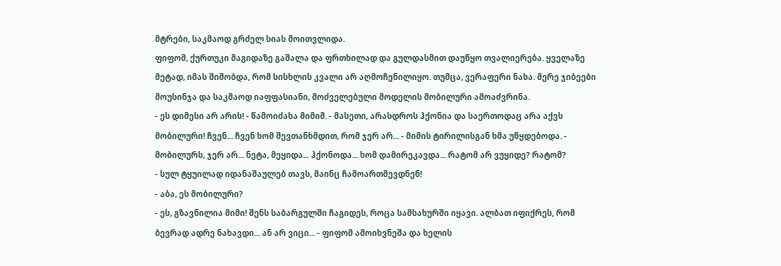მტრები, საკმაოდ გრძელ სიას მოითვლიდა.
ფიფომ, ქურთუკი მაგიდაზე გაშალა და ფრთხილად და გულდასმით დაუწყო თვალიერება. ყველაზე მეტად, იმას შიშობდა, რომ სისხლის კვალი არ აღმოჩენილიყო. თუმცა, ვერაფერი ნახა. მერე ჯიბეები მოუსინჯა და საკმაოდ იაფფასიანი, მოძველებული მოდელის მობილური ამოაძვრინა.
- ეს დიმესი არ არის! - წამოიძახა მიმიმ. - მასეთი, არასდროს ჰქონია და საერთოდაც არა აქვს მობილური! ჩვენ... ჩვენ ხომ შევთანხმდით, რომ ჯერ არ... - მიმის ტირილისგან ხმა უწყდებოდა. - მობილურს, ჯერ არ... ნეტა, მეყიდა... ჰქონოდა... ხომ დამირეკავდა... რატომ არ ვუყიდე? რატომ?
- სულ ტყუილად იდანაშაულებ თავს, მაინც ჩამოართმევდნენ!
- აბა, ეს მობილური?
- ეს, გზავნილია მიმი! შენს საბარგულში ჩაგიდეს, როცა სამსახურში იყავი. ალბათ იფიქრეს, რომ ბევრად ადრე ნახავდი... ან არ ვიცი... - ფიფომ ამოიხვნეშა და ხელის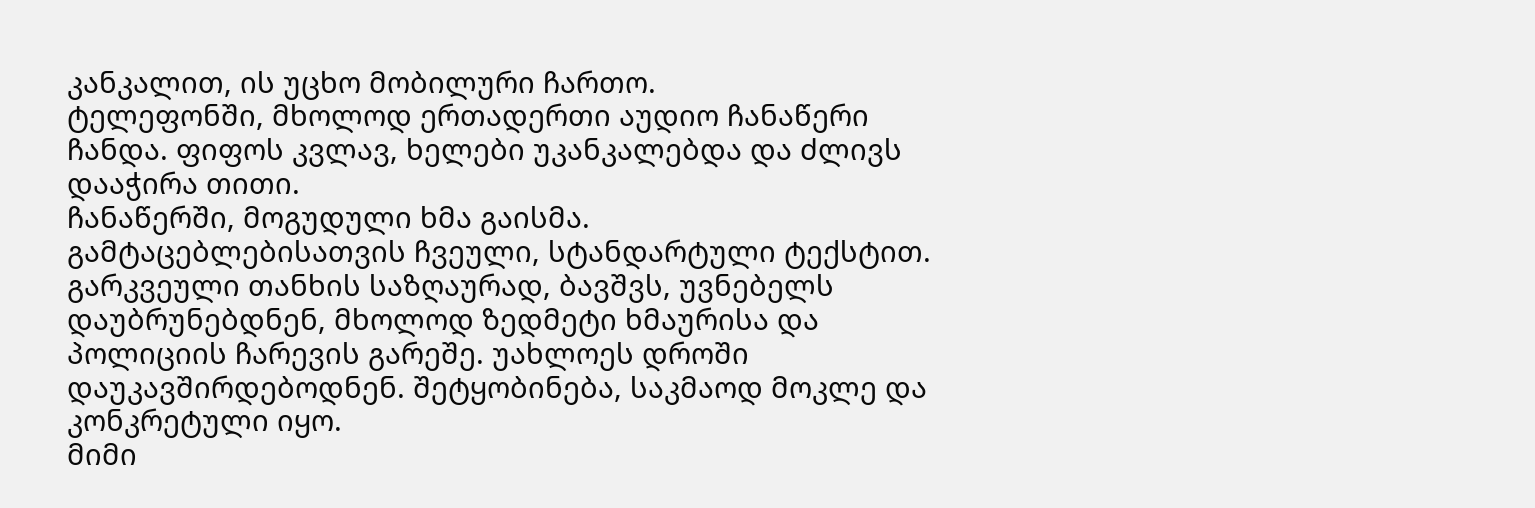კანკალით, ის უცხო მობილური ჩართო.
ტელეფონში, მხოლოდ ერთადერთი აუდიო ჩანაწერი ჩანდა. ფიფოს კვლავ, ხელები უკანკალებდა და ძლივს დააჭირა თითი.
ჩანაწერში, მოგუდული ხმა გაისმა. გამტაცებლებისათვის ჩვეული, სტანდარტული ტექსტით. გარკვეული თანხის საზღაურად, ბავშვს, უვნებელს დაუბრუნებდნენ, მხოლოდ ზედმეტი ხმაურისა და პოლიციის ჩარევის გარეშე. უახლოეს დროში დაუკავშირდებოდნენ. შეტყობინება, საკმაოდ მოკლე და კონკრეტული იყო.
მიმი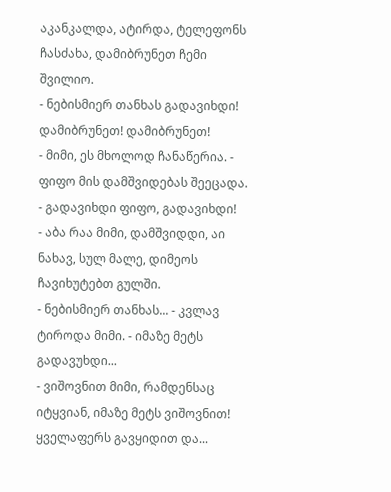აკანკალდა, ატირდა, ტელეფონს ჩასძახა, დამიბრუნეთ ჩემი შვილიო.
- ნებისმიერ თანხას გადავიხდი! დამიბრუნეთ! დამიბრუნეთ!
- მიმი, ეს მხოლოდ ჩანაწერია. - ფიფო მის დამშვიდებას შეეცადა.
- გადავიხდი ფიფო, გადავიხდი!
- აბა რაა მიმი, დამშვიდდი, აი ნახავ, სულ მალე, დიმეოს ჩავიხუტებთ გულში.
- ნებისმიერ თანხას... - კვლავ ტიროდა მიმი. - იმაზე მეტს გადავუხდი...
- ვიშოვნით მიმი, რამდენსაც იტყვიან, იმაზე მეტს ვიშოვნით! ყველაფერს გავყიდით და...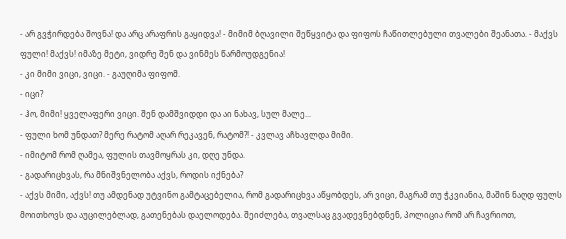- არ გვჭირდება შოვნა! და არც არაფრის გაყიდვა! - მიმიმ ბღავილი შეწყვიტა და ფიფოს ჩაწითლებული თვალები შეანათა. - მაქვს ფული! მაქვს! იმაზე მეტი, ვიდრე შენ და ვინმეს წარმოუდგენია!
- კი მიმი ვიცი, ვიცი. - გაუღიმა ფიფომ.
- იცი?
- ჰო, მიმი! ყველაფერი ვიცი. შენ დამშვიდდი და აი ნახავ, სულ მალე...
- ფული ხომ უნდათ? მერე რატომ აღარ რეკავენ, რატომ?! - კვლავ აჩხავლდა მიმი.
- იმიტომ რომ ღამეა, ფულის თავმოყრას კი, დღე უნდა.
- გადარიცხვას, რა მნიშვნელობა აქვს, როდის იქნება?
- აქვს მიმი, აქვს! თუ ამდენად უტვინო გამტაცებელია, რომ გადარიცხვა აწყობდეს, არ ვიცი, მაგრამ თუ ჭკვიანია, მაშინ ნაღდ ფულს მოითხოვს და აუცილებლად, გათენებას დაელოდება. შეიძლება, თვალსაც გვადევნებდნენ, პოლიცია რომ არ ჩავრიოთ,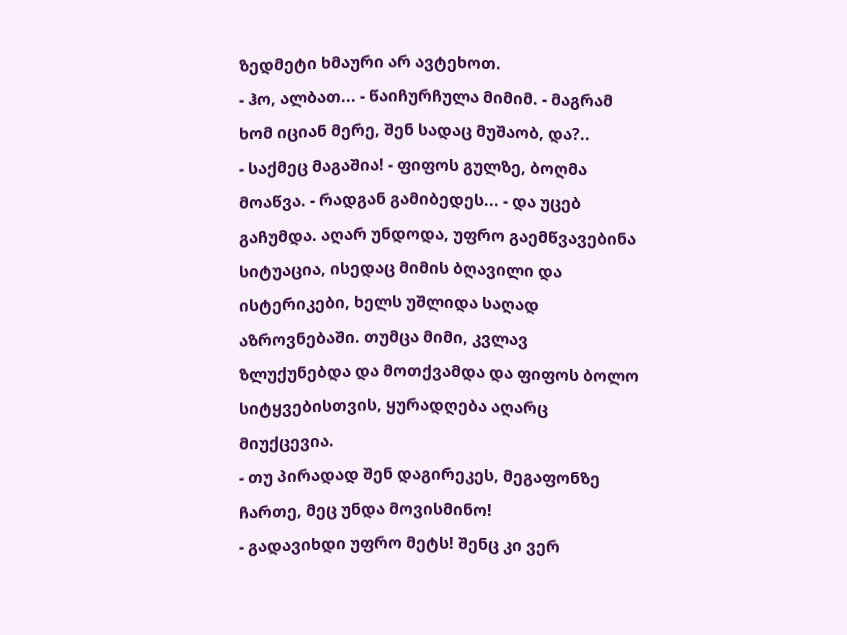ზედმეტი ხმაური არ ავტეხოთ.
- ჰო, ალბათ... - წაიჩურჩულა მიმიმ. - მაგრამ ხომ იციან მერე, შენ სადაც მუშაობ, და?..
- საქმეც მაგაშია! - ფიფოს გულზე, ბოღმა მოაწვა. - რადგან გამიბედეს... - და უცებ გაჩუმდა. აღარ უნდოდა, უფრო გაემწვავებინა სიტუაცია, ისედაც მიმის ბღავილი და ისტერიკები, ხელს უშლიდა საღად აზროვნებაში. თუმცა მიმი, კვლავ ზლუქუნებდა და მოთქვამდა და ფიფოს ბოლო სიტყვებისთვის, ყურადღება აღარც მიუქცევია.
- თუ პირადად შენ დაგირეკეს, მეგაფონზე ჩართე, მეც უნდა მოვისმინო!
- გადავიხდი უფრო მეტს! შენც კი ვერ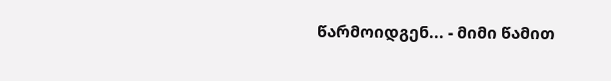წარმოიდგენ... - მიმი წამით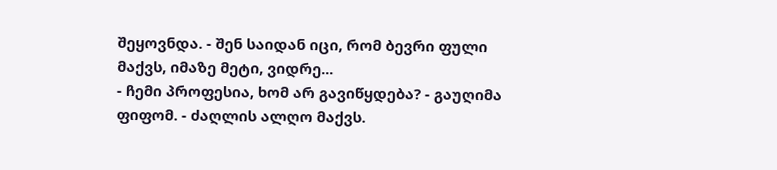შეყოვნდა. - შენ საიდან იცი, რომ ბევრი ფული მაქვს, იმაზე მეტი, ვიდრე...
- ჩემი პროფესია, ხომ არ გავიწყდება? - გაუღიმა ფიფომ. - ძაღლის ალღო მაქვს.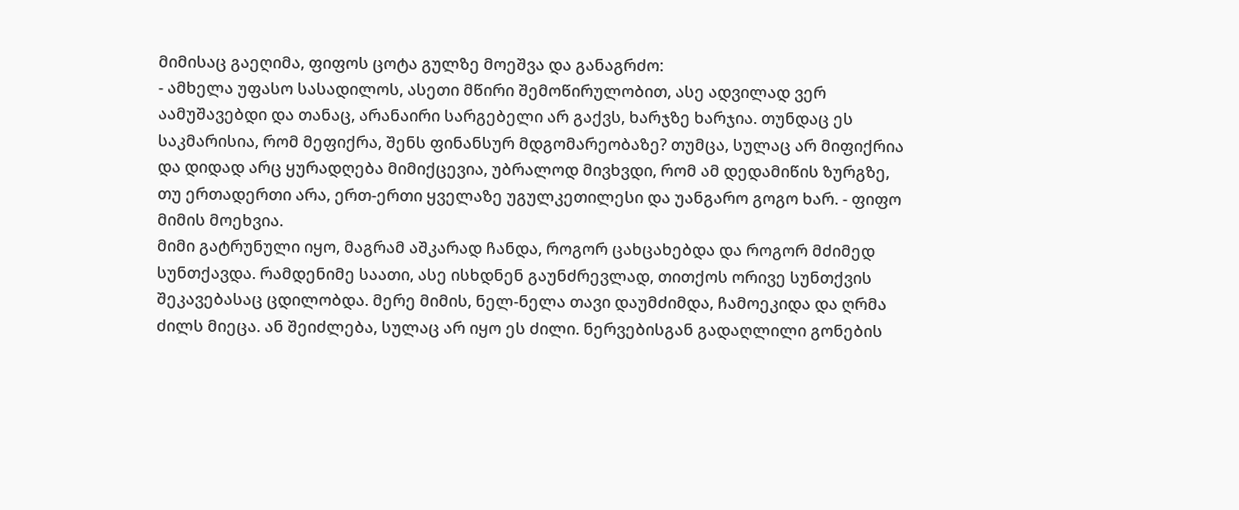მიმისაც გაეღიმა, ფიფოს ცოტა გულზე მოეშვა და განაგრძო:
- ამხელა უფასო სასადილოს, ასეთი მწირი შემოწირულობით, ასე ადვილად ვერ აამუშავებდი და თანაც, არანაირი სარგებელი არ გაქვს, ხარჯზე ხარჯია. თუნდაც ეს საკმარისია, რომ მეფიქრა, შენს ფინანსურ მდგომარეობაზე? თუმცა, სულაც არ მიფიქრია და დიდად არც ყურადღება მიმიქცევია, უბრალოდ მივხვდი, რომ ამ დედამიწის ზურგზე, თუ ერთადერთი არა, ერთ-ერთი ყველაზე უგულკეთილესი და უანგარო გოგო ხარ. - ფიფო მიმის მოეხვია.
მიმი გატრუნული იყო, მაგრამ აშკარად ჩანდა, როგორ ცახცახებდა და როგორ მძიმედ სუნთქავდა. რამდენიმე საათი, ასე ისხდნენ გაუნძრევლად, თითქოს ორივე სუნთქვის შეკავებასაც ცდილობდა. მერე მიმის, ნელ-ნელა თავი დაუმძიმდა, ჩამოეკიდა და ღრმა ძილს მიეცა. ან შეიძლება, სულაც არ იყო ეს ძილი. ნერვებისგან გადაღლილი გონების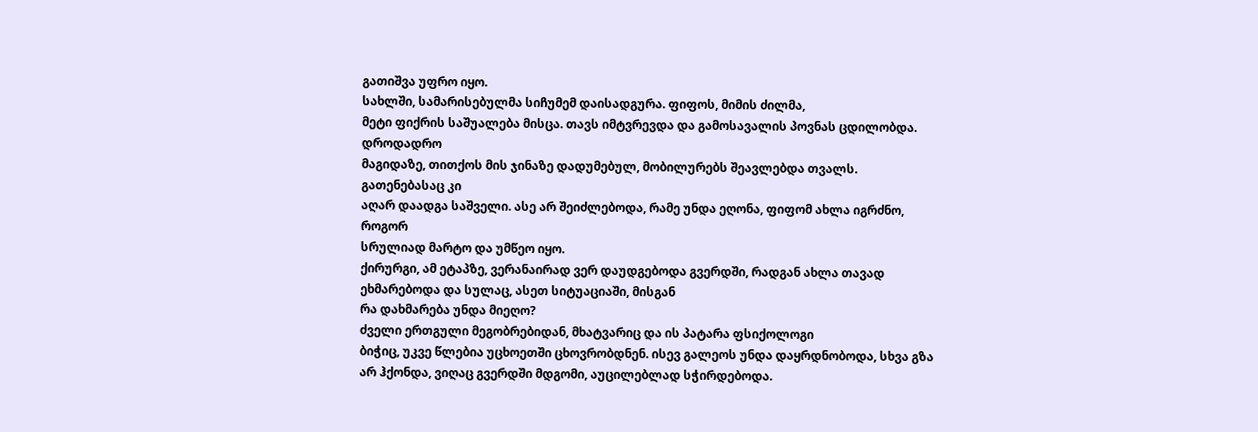გათიშვა უფრო იყო.
სახლში, სამარისებულმა სიჩუმემ დაისადგურა. ფიფოს, მიმის ძილმა,
მეტი ფიქრის საშუალება მისცა. თავს იმტვრევდა და გამოსავალის პოვნას ცდილობდა. დროდადრო
მაგიდაზე, თითქოს მის ჯინაზე დადუმებულ, მობილურებს შეავლებდა თვალს. გათენებასაც კი
აღარ დაადგა საშველი. ასე არ შეიძლებოდა, რამე უნდა ეღონა, ფიფომ ახლა იგრძნო, როგორ
სრულიად მარტო და უმწეო იყო.
ქირურგი, ამ ეტაპზე, ვერანაირად ვერ დაუდგებოდა გვერდში, რადგან ახლა თავად ეხმარებოდა და სულაც, ასეთ სიტუაციაში, მისგან
რა დახმარება უნდა მიეღო?
ძველი ერთგული მეგობრებიდან, მხატვარიც და ის პატარა ფსიქოლოგი
ბიჭიც, უკვე წლებია უცხოეთში ცხოვრობდნენ. ისევ გალეოს უნდა დაყრდნობოდა, სხვა გზა
არ ჰქონდა, ვიღაც გვერდში მდგომი, აუცილებლად სჭირდებოდა.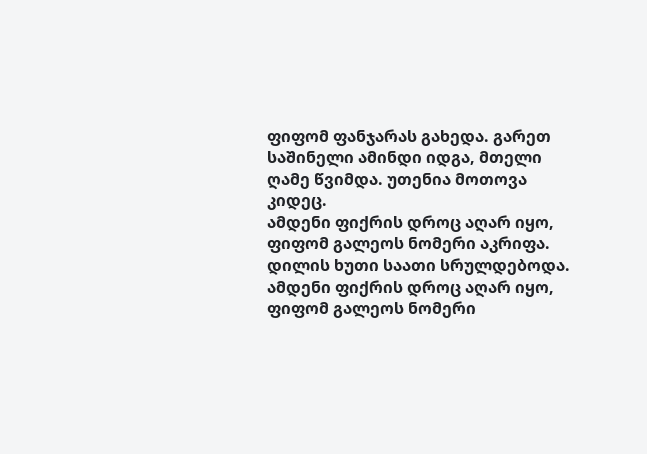ფიფომ ფანჯარას გახედა. გარეთ
საშინელი ამინდი იდგა, მთელი ღამე წვიმდა. უთენია მოთოვა კიდეც.
ამდენი ფიქრის დროც აღარ იყო, ფიფომ გალეოს ნომერი აკრიფა.
დილის ხუთი საათი სრულდებოდა.
ამდენი ფიქრის დროც აღარ იყო, ფიფომ გალეოს ნომერი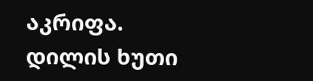აკრიფა.
დილის ხუთი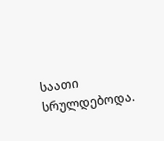საათი სრულდებოდა.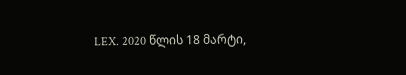LEX. 2020 წლის 18 მარტი,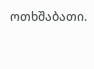ოთხშაბათი.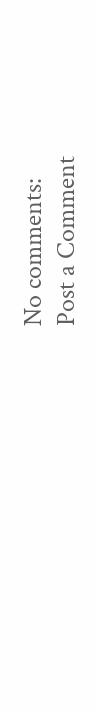No comments:
Post a Comment